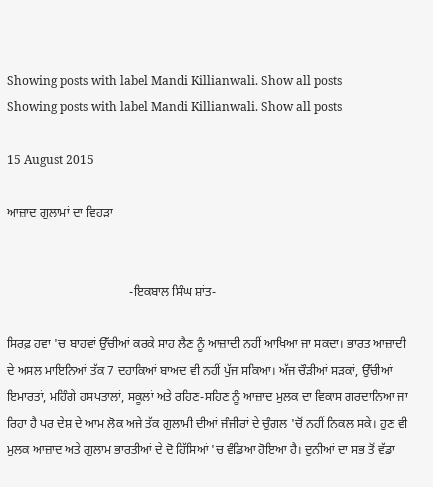Showing posts with label Mandi Killianwali. Show all posts
Showing posts with label Mandi Killianwali. Show all posts

15 August 2015

ਆਜ਼ਾਦ ਗੁਲਾਮਾਂ ਦਾ ਵਿਹੜਾ


                                       -ਇਕਬਾਲ ਸਿੰਘ ਸ਼ਾਂਤ-

ਸਿਰਫ਼ ਹਵਾ 'ਚ ਬਾਹਵਾਂ ਉੱਚੀਆਂ ਕਰਕੇ ਸਾਹ ਲੈਣ ਨੂੰ ਆਜ਼ਾਦੀ ਨਹੀਂ ਆਖਿਆ ਜਾ ਸਕਦਾ। ਭਾਰਤ ਆਜ਼ਾਦੀ ਦੇ ਅਸਲ ਮਾਇਨਿਆਂ ਤੱਕ 7 ਦਹਾਕਿਆਂ ਬਾਅਦ ਵੀ ਨਹੀਂ ਪੁੱਜ ਸਕਿਆ। ਅੱਜ ਚੌੜੀਆਂ ਸੜਕਾਂ, ਉੱਚੀਆਂ ਇਮਾਰਤਾਂ, ਮਹਿੰਗੇ ਹਸਪਤਾਲਾਂ, ਸਕੂਲਾਂ ਅਤੇ ਰਹਿਣ-ਸਹਿਣ ਨੂੰ ਆਜ਼ਾਦ ਮੁਲਕ ਦਾ ਵਿਕਾਸ ਗਰਦਾਨਿਆ ਜਾ ਰਿਹਾ ਹੈ ਪਰ ਦੇਸ਼ ਦੇ ਆਮ ਲੋਕ ਅਜੇ ਤੱਕ ਗੁਲਾਮੀ ਦੀਆਂ ਜੰਜੀਰਾਂ ਦੇ ਚੁੰਗਲ 'ਚੋਂ ਨਹੀਂ ਨਿਕਲ ਸਕੇ। ਹੁਣ ਵੀ ਮੁਲਕ ਆਜ਼ਾਦ ਅਤੇ ਗੁਲਾਮ ਭਾਰਤੀਆਂ ਦੇ ਦੋ ਹਿੱਸਿਆਂ 'ਚ ਵੰਡਿਆ ਹੋਇਆ ਹੈ। ਦੁਨੀਆਂ ਦਾ ਸਭ ਤੋਂ ਵੱਡਾ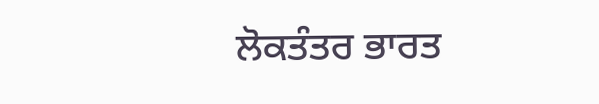ਲੋਕਤੰਤਰ ਭਾਰਤ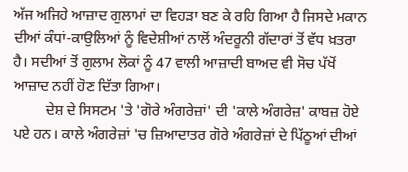ਅੱਜ ਅਜਿਹੇ ਆਜ਼ਾਦ ਗੁਲਾਮਾਂ ਦਾ ਵਿਹੜਾ ਬਣ ਕੇ ਰਹਿ ਗਿਆ ਹੈ ਜਿਸਦੇ ਮਕਾਨ ਦੀਆਂ ਕੰਧਾਂ-ਕਾਉਲਿਆਂ ਨੂੰ ਵਿਦੇਸ਼ੀਆਂ ਨਾਲੋਂ ਅੰਦਰੂਨੀ ਗੱਦਾਰਾਂ ਤੋਂ ਵੱਧ ਖ਼ਤਰਾ ਹੈ। ਸਦੀਆਂ ਤੋਂ ਗੁਲਾਮ ਲੋਕਾਂ ਨੂੰ 47 ਵਾਲੀ ਆਜ਼ਾਦੀ ਬਾਅਦ ਵੀ ਸੋਚ ਪੱਖੋਂ ਆਜ਼ਾਦ ਨਹੀਂ ਹੋਣ ਦਿੱਤਾ ਗਿਆ।
         ਦੇਸ਼ ਦੇ ਸਿਸਟਮ 'ਤੇ 'ਗੋਰੇ ਅੰਗਰੇਜ਼ਾਂ' ਦੀ 'ਕਾਲੇ ਅੰਗਰੇਜ਼' ਕਾਬਜ਼ ਹੋਏ ਪਏ ਹਨ। ਕਾਲੇ ਅੰਗਰੇਜ਼ਾਂ 'ਚ ਜ਼ਿਆਦਾਤਰ ਗੋਰੇ ਅੰਗਰੇਜ਼ਾਂ ਦੇ ਪਿੱਠੂਆਂ ਦੀਆਂ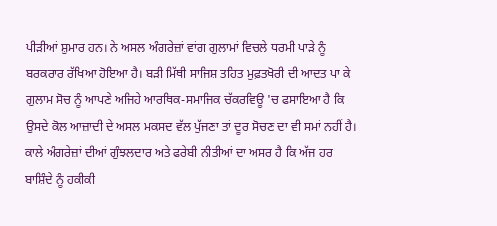ਪੀੜੀਆਂ ਸ਼ੁਮਾਰ ਹਨ। ਨੇ ਅਸਲ ਅੰਗਰੇਜ਼ਾਂ ਵਾਂਗ ਗੁਲਾਮਾਂ ਵਿਚਲੇ ਧਰਮੀ ਪਾੜੇ ਨੂੰ ਬਰਕਰਾਰ ਰੱਖਿਆ ਹੋਇਆ ਹੈ। ਬੜੀ ਮਿੱਥੀ ਸਾਜਿਸ਼ ਤਹਿਤ ਮੁਫ਼ਤਖੋਰੀ ਦੀ ਆਦਤ ਪਾ ਕੇ ਗੁਲਾਮ ਸੋਚ ਨੂੰ ਆਪਣੇ ਅਜਿਹੇ ਆਰਥਿਕ-ਸਮਾਜਿਕ ਚੱਕਰਵਿਊ 'ਚ ਫਸਾਇਆ ਹੈ ਕਿ ਉਸਦੇ ਕੋਲ ਆਜ਼ਾਦੀ ਦੇ ਅਸਲ ਮਕਸਦ ਵੱਲ ਪੁੱਜਣਾ ਤਾਂ ਦੂਰ ਸੋਚਣ ਦਾ ਵੀ ਸਮਾਂ ਨਹੀਂ ਹੈ। ਕਾਲੇ ਅੰਗਰੇਜ਼ਾਂ ਦੀਆਂ ਗੁੰਝਲਦਾਰ ਅਤੇ ਫਰੇਬੀ ਨੀਤੀਆਂ ਦਾ ਅਸਰ ਹੈ ਕਿ ਅੱਜ ਹਰ ਬਾਸ਼ਿੰਦੇ ਨੂੰ ਹਕੀਕੀ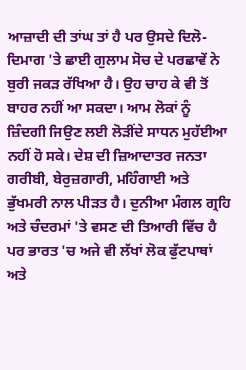ਆਜ਼ਾਦੀ ਦੀ ਤਾਂਘ ਤਾਂ ਹੈ ਪਰ ਉਸਦੇ ਦਿਲੋ-ਦਿਮਾਗ 'ਤੇ ਛਾਈ ਗੁਲਾਮ ਸੋਚ ਦੇ ਪਰਛਾਵੇਂ ਨੇ ਬੁਰੀ ਜਕੜ ਰੱਖਿਆ ਹੈ। ਉਹ ਚਾਹ ਕੇ ਵੀ ਤੋਂ ਬਾਹਰ ਨਹੀਂ ਆ ਸਕਦਾ। ਆਮ ਲੋਕਾਂ ਨੂੰ ਜ਼ਿੰਦਗੀ ਜਿਉਣ ਲਈ ਲੋੜੀਂਦੇ ਸਾਧਨ ਮੁਹੱਈਆ ਨਹੀਂ ਹੋ ਸਕੇ। ਦੇਸ਼ ਦੀ ਜ਼ਿਆਦਾਤਰ ਜਨਤਾ ਗਰੀਬੀ, ਬੇਰੁਜ਼ਗਾਰੀ, ਮਹਿੰਗਾਈ ਅਤੇ ਭੁੱਖਮਰੀ ਨਾਲ ਪੀੜਤ ਹੈ। ਦੁਨੀਆ ਮੰਗਲ ਗ੍ਰਹਿ ਅਤੇ ਚੰਦਰਮਾਂ 'ਤੇ ਵਸਣ ਦੀ ਤਿਆਰੀ ਵਿੱਚ ਹੈ ਪਰ ਭਾਰਤ 'ਚ ਅਜੇ ਵੀ ਲੱਖਾਂ ਲੋਕ ਫੁੱਟਪਾਥਾਂ ਅਤੇ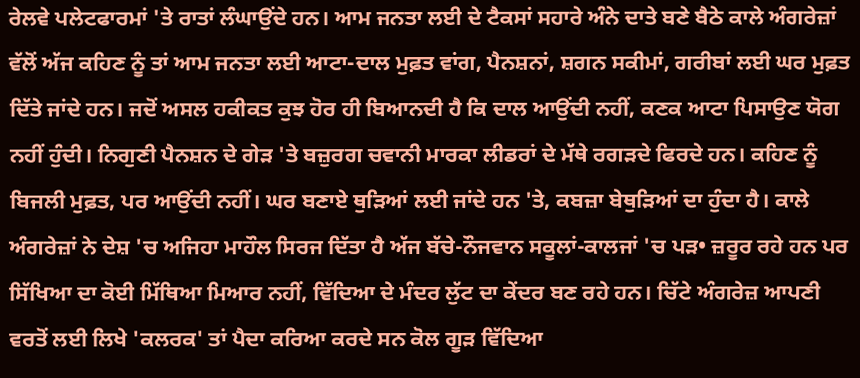ਰੇਲਵੇ ਪਲੇਟਫਾਰਮਾਂ 'ਤੇ ਰਾਤਾਂ ਲੰਘਾਉਂਦੇ ਹਨ। ਆਮ ਜਨਤਾ ਲਈ ਦੇ ਟੈਕਸਾਂ ਸਹਾਰੇ ਅੰਨੇ ਦਾਤੇ ਬਣੇ ਬੈਠੇ ਕਾਲੇ ਅੰਗਰੇਜ਼ਾਂ ਵੱਲੋਂ ਅੱਜ ਕਹਿਣ ਨੂੰ ਤਾਂ ਆਮ ਜਨਤਾ ਲਈ ਆਟਾ-ਦਾਲ ਮੁਫ਼ਤ ਵਾਂਗ, ਪੈਨਸ਼ਨਾਂ, ਸ਼ਗਨ ਸਕੀਮਾਂ, ਗਰੀਬਾਂ ਲਈ ਘਰ ਮੁਫ਼ਤ ਦਿੱਤੇ ਜਾਂਦੇ ਹਨ। ਜਦੋਂ ਅਸਲ ਹਕੀਕਤ ਕੁਝ ਹੋਰ ਹੀ ਬਿਆਨਦੀ ਹੈ ਕਿ ਦਾਲ ਆਉਂਦੀ ਨਹੀਂ, ਕਣਕ ਆਟਾ ਪਿਸਾਉਣ ਯੋਗ ਨਹੀਂ ਹੁੰਦੀ। ਨਿਗੁਣੀ ਪੈਨਸ਼ਨ ਦੇ ਗੇੜ 'ਤੇ ਬਜ਼ੁਰਗ ਚਵਾਨੀ ਮਾਰਕਾ ਲੀਡਰਾਂ ਦੇ ਮੱਥੇ ਰਗੜਦੇ ਫਿਰਦੇ ਹਨ। ਕਹਿਣ ਨੂੰ ਬਿਜਲੀ ਮੁਫ਼ਤ, ਪਰ ਆਉਂਦੀ ਨਹੀਂ। ਘਰ ਬਣਾਏ ਥੁੜਿਆਂ ਲਈ ਜਾਂਦੇ ਹਨ 'ਤੇ, ਕਬਜ਼ਾ ਬੇਥੁੜਿਆਂ ਦਾ ਹੁੰਦਾ ਹੈ। ਕਾਲੇ ਅੰਗਰੇਜ਼ਾਂ ਨੇ ਦੇਸ਼ 'ਚ ਅਜਿਹਾ ਮਾਹੌਲ ਸਿਰਜ ਦਿੱਤਾ ਹੈ ਅੱਜ ਬੱਚੇ-ਨੌਜਵਾਨ ਸਕੂਲਾਂ-ਕਾਲਜਾਂ 'ਚ ਪੜ• ਜ਼ਰੂਰ ਰਹੇ ਹਨ ਪਰ ਸਿੱਖਿਆ ਦਾ ਕੋਈ ਮਿੱਥਿਆ ਮਿਆਰ ਨਹੀਂ, ਵਿੱਦਿਆ ਦੇ ਮੰਦਰ ਲੁੱਟ ਦਾ ਕੇਂਦਰ ਬਣ ਰਹੇ ਹਨ। ਚਿੱਟੇ ਅੰਗਰੇਜ਼ ਆਪਣੀ ਵਰਤੋਂ ਲਈ ਲਿਖੇ 'ਕਲਰਕ' ਤਾਂ ਪੈਦਾ ਕਰਿਆ ਕਰਦੇ ਸਨ ਕੋਲ ਗੂੜ ਵਿੱਦਿਆ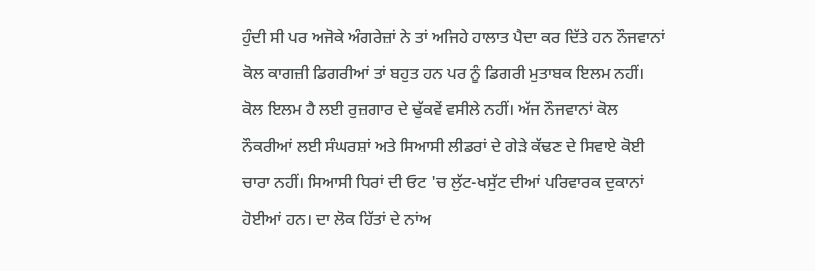ਹੁੰਦੀ ਸੀ ਪਰ ਅਜੋਕੇ ਅੰਗਰੇਜ਼ਾਂ ਨੇ ਤਾਂ ਅਜਿਹੇ ਹਾਲਾਤ ਪੈਦਾ ਕਰ ਦਿੱਤੇ ਹਨ ਨੌਜਵਾਨਾਂ ਕੋਲ ਕਾਗਜ਼ੀ ਡਿਗਰੀਆਂ ਤਾਂ ਬਹੁਤ ਹਨ ਪਰ ਨੂੰ ਡਿਗਰੀ ਮੁਤਾਬਕ ਇਲਮ ਨਹੀਂ। ਕੋਲ ਇਲਮ ਹੈ ਲਈ ਰੁਜ਼ਗਾਰ ਦੇ ਢੁੱਕਵੇਂ ਵਸੀਲੇ ਨਹੀਂ। ਅੱਜ ਨੌਜਵਾਨਾਂ ਕੋਲ ਨੌਕਰੀਆਂ ਲਈ ਸੰਘਰਸ਼ਾਂ ਅਤੇ ਸਿਆਸੀ ਲੀਡਰਾਂ ਦੇ ਗੇੜੇ ਕੱਢਣ ਦੇ ਸਿਵਾਏ ਕੋਈ ਚਾਰਾ ਨਹੀਂ। ਸਿਆਸੀ ਧਿਰਾਂ ਦੀ ਓਟ 'ਚ ਲੁੱਟ-ਖਸੁੱਟ ਦੀਆਂ ਪਰਿਵਾਰਕ ਦੁਕਾਨਾਂ ਹੋਈਆਂ ਹਨ। ਦਾ ਲੋਕ ਹਿੱਤਾਂ ਦੇ ਨਾਂਅ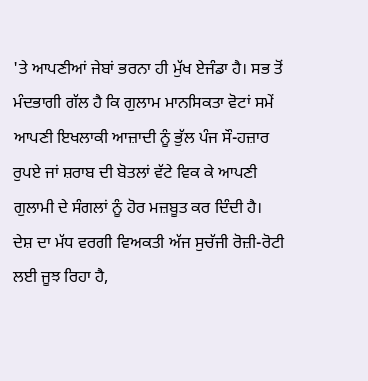'ਤੇ ਆਪਣੀਆਂ ਜੇਬਾਂ ਭਰਨਾ ਹੀ ਮੁੱਖ ਏਜੰਡਾ ਹੈ। ਸਭ ਤੋਂ ਮੰਦਭਾਗੀ ਗੱਲ ਹੈ ਕਿ ਗੁਲਾਮ ਮਾਨਸਿਕਤਾ ਵੋਟਾਂ ਸਮੇਂ ਆਪਣੀ ਇਖਲਾਕੀ ਆਜ਼ਾਦੀ ਨੂੰ ਭੁੱਲ ਪੰਜ ਸੌ-ਹਜ਼ਾਰ ਰੁਪਏ ਜਾਂ ਸ਼ਰਾਬ ਦੀ ਬੋਤਲਾਂ ਵੱਟੇ ਵਿਕ ਕੇ ਆਪਣੀ ਗੁਲਾਮੀ ਦੇ ਸੰਗਲਾਂ ਨੂੰ ਹੋਰ ਮਜ਼ਬੂਤ ਕਰ ਦਿੰਦੀ ਹੈ। ਦੇਸ਼ ਦਾ ਮੱਧ ਵਰਗੀ ਵਿਅਕਤੀ ਅੱਜ ਸੁਚੱਜੀ ਰੋਜ਼ੀ-ਰੋਟੀ ਲਈ ਜੂਝ ਰਿਹਾ ਹੈ,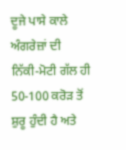ਦੂਜੇ ਪਾਸੇ ਕਾਲੇ ਅੰਗਰੇਜ਼ਾਂ ਦੀ ਨਿੱਕੀ-ਮੋਟੀ ਗੱਲ ਹੀ 50-100 ਕਰੋੜ ਤੋਂ ਸ਼ੁਰੂ ਹੁੰਦੀ ਹੈ ਅਤੇ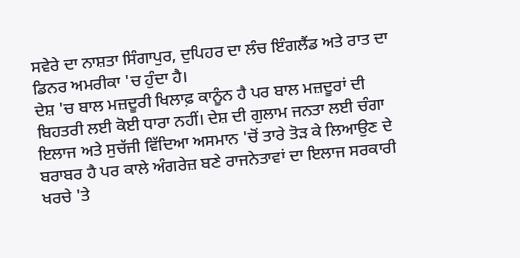ਸਵੇਰੇ ਦਾ ਨਾਸ਼ਤਾ ਸਿੰਗਾਪੁਰ, ਦੁਪਿਹਰ ਦਾ ਲੰਚ ਇੰਗਲੈਂਡ ਅਤੇ ਰਾਤ ਦਾ ਡਿਨਰ ਅਮਰੀਕਾ 'ਚ ਹੁੰਦਾ ਹੈ।
ਦੇਸ਼ 'ਚ ਬਾਲ ਮਜ਼ਦੂਰੀ ਖਿਲਾਫ਼ ਕਾਨੂੰਨ ਹੈ ਪਰ ਬਾਲ ਮਜ਼ਦੂਰਾਂ ਦੀ ਬਿਹਤਰੀ ਲਈ ਕੋਈ ਧਾਰਾ ਨਹੀਂ। ਦੇਸ਼ ਦੀ ਗੁਲਾਮ ਜਨਤਾ ਲਈ ਚੰਗਾ ਇਲਾਜ ਅਤੇ ਸੁਚੱਜੀ ਵਿੱਦਿਆ ਅਸਮਾਨ 'ਚੋਂ ਤਾਰੇ ਤੋੜ ਕੇ ਲਿਆਉਣ ਦੇ ਬਰਾਬਰ ਹੈ ਪਰ ਕਾਲੇ ਅੰਗਰੇਜ਼ ਬਣੇ ਰਾਜਨੇਤਾਵਾਂ ਦਾ ਇਲਾਜ ਸਰਕਾਰੀ ਖਰਚੇ 'ਤੇ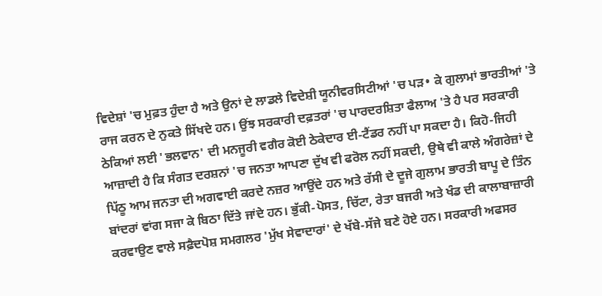ਵਿਦੇਸ਼ਾਂ 'ਚ ਮੁਫ਼ਤ ਹੁੰਦਾ ਹੈ ਅਤੇ ਉਨਾਂ ਦੇ ਲਾਡਲੇ ਵਿਦੇਸ਼ੀ ਯੂਨੀਵਰਸਿਟੀਆਂ 'ਚ ਪੜ• ਕੇ ਗੁਲਾਮਾਂ ਭਾਰਤੀਆਂ 'ਤੇ ਰਾਜ ਕਰਨ ਦੇ ਨੁਕਤੇ ਸਿੱਖਦੇ ਹਨ। ਉਂਝ ਸਰਕਾਰੀ ਦਫ਼ਤਰਾਂ 'ਚ ਪਾਰਦਰਸ਼ਿਤਾ ਫੈਲਾਅ 'ਤੇ ਹੈ ਪਰ ਸਰਕਾਰੀ ਠੇਕਿਆਂ ਲਈ 'ਭਲਵਾਨ' ਦੀ ਮਨਜੂਰੀ ਵਗੈਰ ਕੋਈ ਠੇਕੇਦਾਰ ਈ-ਟੈਂਡਰ ਨਹੀਂ ਪਾ ਸਕਦਾ ਹੈ। ਕਿਹੋ-ਜਿਹੀ ਆਜ਼ਾਦੀ ਹੈ ਕਿ ਸੰਗਤ ਦਰਸ਼ਨਾਂ 'ਚ ਜਨਤਾ ਆਪਣਾ ਦੁੱਖ ਵੀ ਫਰੋਲ ਨਹੀਂ ਸਕਦੀ, ਉਥੇ ਵੀ ਕਾਲੇ ਅੰਗਰੇਜ਼ਾਂ ਦੇ ਪਿੱਠੂ ਆਮ ਜਨਤਾ ਦੀ ਅਗਵਾਈ ਕਰਦੇ ਨਜ਼ਰ ਆਉਂਦੇ ਹਨ ਅਤੇ ਰੱਸੀ ਦੇ ਦੂਜੇ ਗੁਲਾਮ ਭਾਰਤੀ ਬਾਪੂ ਦੇ ਤਿੰਨ ਬਾਂਦਰਾਂ ਵਾਂਗ ਸਜਾ ਕੇ ਬਿਠਾ ਦਿੱਤੇ ਜਾਂਦੇ ਹਨ। ਭੁੱਕੀ-ਪੋਸਤ, ਚਿੱਟਾ, ਰੇਤਾ ਬਜਰੀ ਅਤੇ ਖੰਡ ਦੀ ਕਾਲਾਬਾਜ਼ਾਰੀ ਕਰਵਾਉਣ ਵਾਲੇ ਸਫ਼ੈਦਪੋਸ਼ ਸਮਗਲਰ 'ਮੁੱਖ ਸੇਵਾਦਾਰਾਂ' ਦੇ ਖੱਬੇ-ਸੱਜੇ ਬਣੇ ਹੋਏ ਹਨ। ਸਰਕਾਰੀ ਅਫਸਰ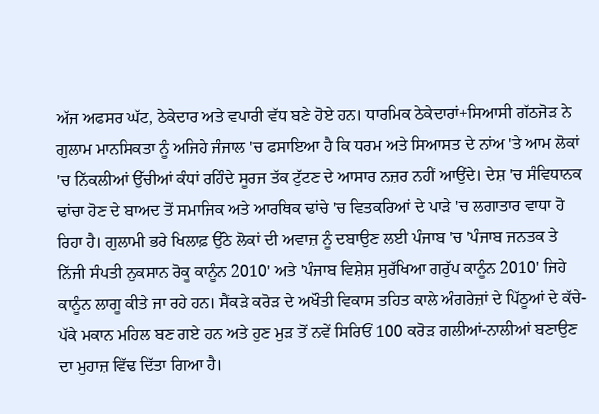ਅੱਜ ਅਫਸਰ ਘੱਟ, ਠੇਕੇਦਾਰ ਅਤੇ ਵਪਾਰੀ ਵੱਧ ਬਣੇ ਹੋਏ ਹਨ। ਧਾਰਮਿਕ ਠੇਕੇਦਾਰਾਂ+ਸਿਆਸੀ ਗੱਠਜੋੜ ਨੇ ਗੁਲਾਮ ਮਾਨਸਿਕਤਾ ਨੂੰ ਅਜਿਹੇ ਜੰਜਾਲ 'ਚ ਫਸਾਇਆ ਹੈ ਕਿ ਧਰਮ ਅਤੇ ਸਿਆਸਤ ਦੇ ਨਾਂਅ 'ਤੇ ਆਮ ਲੋਕਾਂ 'ਚ ਨਿੱਕਲੀਆਂ ਉੱਚੀਆਂ ਕੰਧਾਂ ਰਹਿੰਦੇ ਸੂਰਜ ਤੱਕ ਟੁੱਟਣ ਦੇ ਆਸਾਰ ਨਜ਼ਰ ਨਹੀਂ ਆਉਂਦੇ। ਦੇਸ਼ 'ਚ ਸੰਵਿਧਾਨਕ ਢਾਂਚਾ ਹੋਣ ਦੇ ਬਾਅਦ ਤੋਂ ਸਮਾਜਿਕ ਅਤੇ ਆਰਥਿਕ ਢਾਂਚੇ 'ਚ ਵਿਤਕਰਿਆਂ ਦੇ ਪਾੜੇ 'ਚ ਲਗਾਤਾਰ ਵਾਧਾ ਹੋ ਰਿਹਾ ਹੈ। ਗੁਲਾਮੀ ਭਰੇ ਖਿਲਾਫ਼ ਉੱਠੇ ਲੋਕਾਂ ਦੀ ਅਵਾਜ਼ ਨੂੰ ਦਬਾਉਣ ਲਈ ਪੰਜਾਬ 'ਚ 'ਪੰਜਾਬ ਜਨਤਕ ਤੇ ਨਿੱਜੀ ਸੰਪਤੀ ਨੁਕਸਾਨ ਰੋਕੂ ਕਾਨੂੰਨ 2010' ਅਤੇ 'ਪੰਜਾਬ ਵਿਸ਼ੇਸ਼ ਸੁਰੱਖਿਆ ਗਰੁੱਪ ਕਾਨੂੰਨ 2010' ਜਿਹੇ ਕਾਨੂੰਨ ਲਾਗੂ ਕੀਤੇ ਜਾ ਰਹੇ ਹਨ। ਸੈਂਕੜੇ ਕਰੋੜ ਦੇ ਅਖੌਤੀ ਵਿਕਾਸ ਤਹਿਤ ਕਾਲੇ ਅੰਗਰੇਜ਼ਾਂ ਦੇ ਪਿੱਠੂਆਂ ਦੇ ਕੱਚੇ-ਪੱਕੇ ਮਕਾਨ ਮਹਿਲ ਬਣ ਗਏ ਹਨ ਅਤੇ ਹੁਣ ਮੁੜ ਤੋਂ ਨਵੇਂ ਸਿਰਿਓਂ 100 ਕਰੋੜ ਗਲੀਆਂ-ਨਾਲੀਆਂ ਬਣਾਉਣ ਦਾ ਮੁਹਾਜ਼ ਵਿੱਢ ਦਿੱਤਾ ਗਿਆ ਹੈ।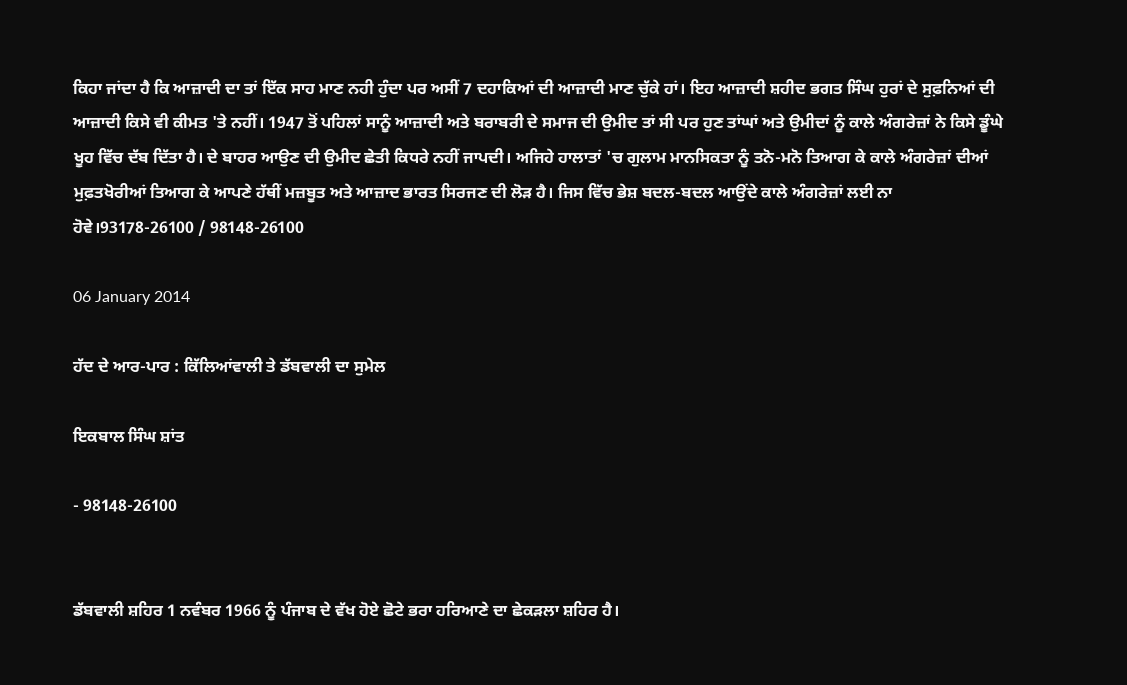ਕਿਹਾ ਜਾਂਦਾ ਹੈ ਕਿ ਆਜ਼ਾਦੀ ਦਾ ਤਾਂ ਇੱਕ ਸਾਹ ਮਾਣ ਨਹੀ ਹੁੰਦਾ ਪਰ ਅਸੀਂ 7 ਦਹਾਕਿਆਂ ਦੀ ਆਜ਼ਾਦੀ ਮਾਣ ਚੁੱਕੇ ਹਾਂ। ਇਹ ਆਜ਼ਾਦੀ ਸ਼ਹੀਦ ਭਗਤ ਸਿੰਘ ਹੁਰਾਂ ਦੇ ਸੁਫ਼ਨਿਆਂ ਦੀ ਆਜ਼ਾਦੀ ਕਿਸੇ ਵੀ ਕੀਮਤ 'ਤੇ ਨਹੀਂ। 1947 ਤੋਂ ਪਹਿਲਾਂ ਸਾਨੂੰ ਆਜ਼ਾਦੀ ਅਤੇ ਬਰਾਬਰੀ ਦੇ ਸਮਾਜ ਦੀ ਉਮੀਦ ਤਾਂ ਸੀ ਪਰ ਹੁਣ ਤਾਂਘਾਂ ਅਤੇ ਉਮੀਦਾਂ ਨੂੰ ਕਾਲੇ ਅੰਗਰੇਜ਼ਾਂ ਨੇ ਕਿਸੇ ਡੂੰਘੇ ਖੂਹ ਵਿੱਚ ਦੱਬ ਦਿੱਤਾ ਹੈ। ਦੇ ਬਾਹਰ ਆਉਣ ਦੀ ਉਮੀਦ ਛੇਤੀ ਕਿਧਰੇ ਨਹੀਂ ਜਾਪਦੀ। ਅਜਿਹੇ ਹਾਲਾਤਾਂ 'ਚ ਗੁਲਾਮ ਮਾਨਸਿਕਤਾ ਨੂੰ ਤਨੋ-ਮਨੋ ਤਿਆਗ ਕੇ ਕਾਲੇ ਅੰਗਰੇਜ਼ਾਂ ਦੀਆਂ ਮੁਫ਼ਤਖੋਰੀਆਂ ਤਿਆਗ ਕੇ ਆਪਣੇ ਹੱਥੀਂ ਮਜ਼ਬੂਤ ਅਤੇ ਆਜ਼ਾਦ ਭਾਰਤ ਸਿਰਜਣ ਦੀ ਲੋੜ ਹੈ। ਜਿਸ ਵਿੱਚ ਭੇਸ਼ ਬਦਲ-ਬਦਲ ਆਉਂਦੇ ਕਾਲੇ ਅੰਗਰੇਜ਼ਾਂ ਲਈ ਨਾ ਹੋਵੇ।93178-26100 / 98148-26100

06 January 2014

ਹੱਦ ਦੇ ਆਰ-ਪਾਰ : ਕਿੱਲਿਆਂਵਾਲੀ ਤੇ ਡੱਬਵਾਲੀ ਦਾ ਸੁਮੇਲ

ਇਕਬਾਲ ਸਿੰਘ ਸ਼ਾਂਤ

- 98148-26100


ਡੱਬਵਾਲੀ ਸ਼ਹਿਰ 1 ਨਵੰਬਰ 1966 ਨੂੰ ਪੰਜਾਬ ਦੇ ਵੱਖ ਹੋਏ ਛੋਟੇ ਭਰਾ ਹਰਿਆਣੇ ਦਾ ਛੇਕੜਲਾ ਸ਼ਹਿਰ ਹੈ।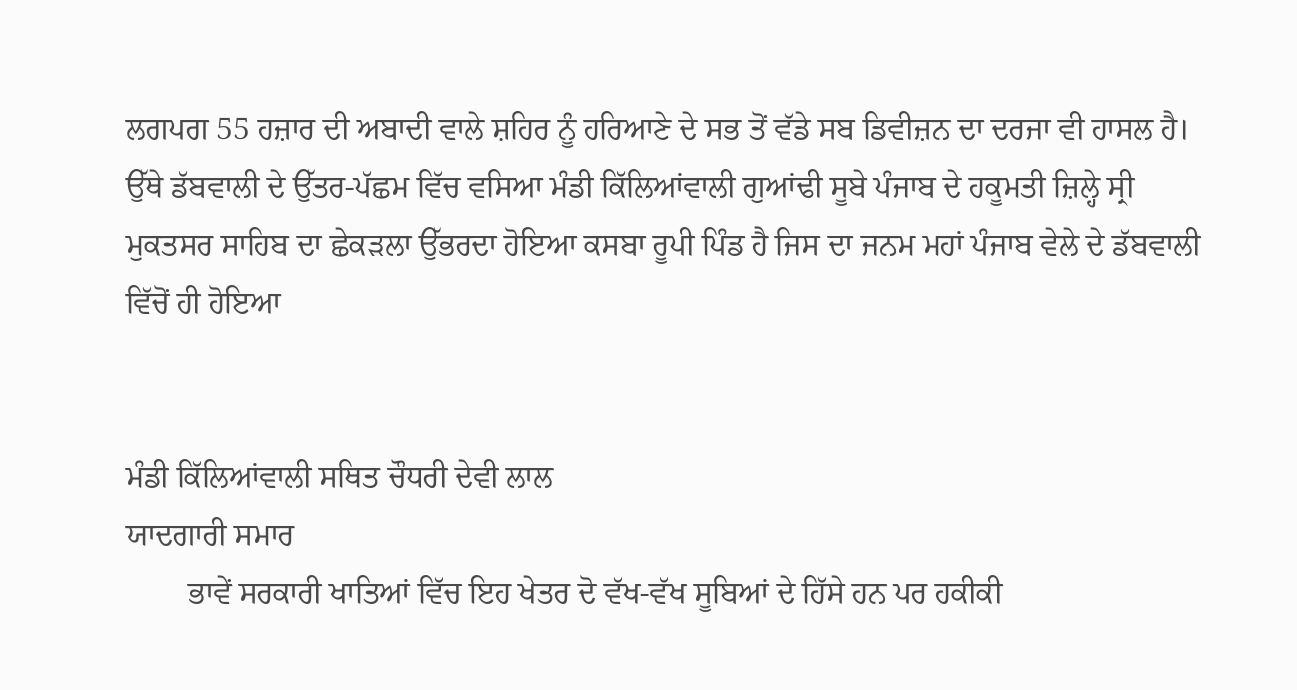ਲਗਪਗ 55 ਹਜ਼ਾਰ ਦੀ ਅਬਾਦੀ ਵਾਲੇ ਸ਼ਹਿਰ ਨੂੰ ਹਰਿਆਣੇ ਦੇ ਸਭ ਤੋਂ ਵੱਡੇ ਸਬ ਡਿਵੀਜ਼ਨ ਦਾ ਦਰਜਾ ਵੀ ਹਾਸਲ ਹੈ। ਉੱਥੇ ਡੱਬਵਾਲੀ ਦੇ ਉੱਤਰ-ਪੱਛਮ ਵਿੱਚ ਵਸਿਆ ਮੰਡੀ ਕਿੱਲਿਆਂਵਾਲੀ ਗੁਆਂਢੀ ਸੂਬੇ ਪੰਜਾਬ ਦੇ ਹਕੂਮਤੀ ਜ਼ਿਲ੍ਹੇ ਸ੍ਰੀ ਮੁਕਤਸਰ ਸਾਹਿਬ ਦਾ ਛੇਕੜਲਾ ਉੱਭਰਦਾ ਹੋਇਆ ਕਸਬਾ ਰੂਪੀ ਪਿੰਡ ਹੈ ਜਿਸ ਦਾ ਜਨਮ ਮਹਾਂ ਪੰਜਾਬ ਵੇਲੇ ਦੇ ਡੱਬਵਾਲੀ ਵਿੱਚੋਂ ਹੀ ਹੋਇਆ


ਮੰਡੀ ਕਿੱਲਿਆਂਵਾਲੀ ਸਥਿਤ ਚੌਧਰੀ ਦੇਵੀ ਲਾਲ
ਯਾਦਗਾਰੀ ਸਮਾਰ
        ਭਾਵੇਂ ਸਰਕਾਰੀ ਖਾਤਿਆਂ ਵਿੱਚ ਇਹ ਖੇਤਰ ਦੋ ਵੱਖ-ਵੱਖ ਸੂਬਿਆਂ ਦੇ ਹਿੱਸੇ ਹਨ ਪਰ ਹਕੀਕੀ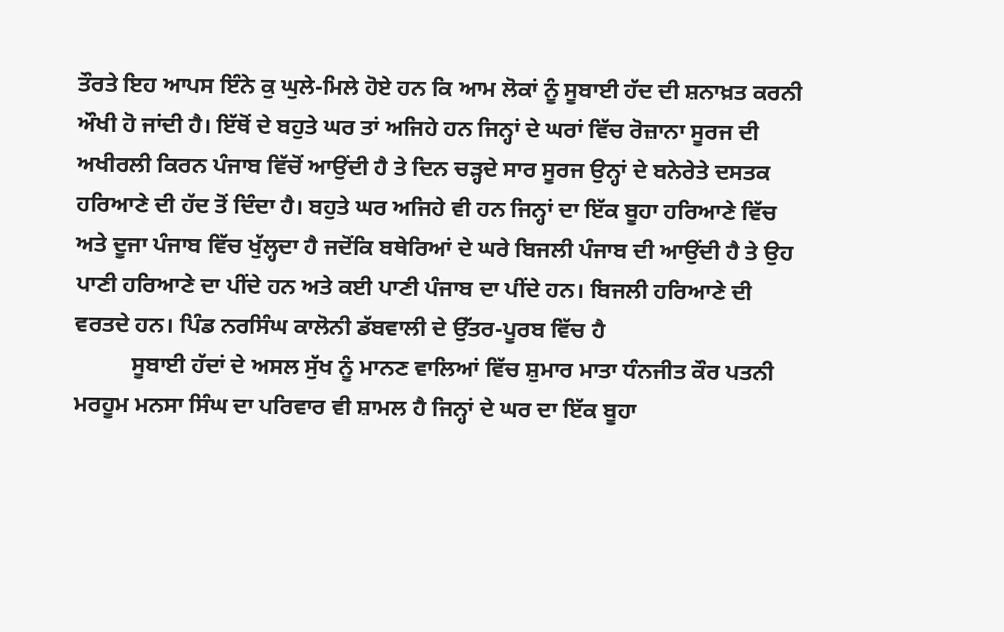ਤੌਰਤੇ ਇਹ ਆਪਸ ਇੰਨੇ ਕੁ ਘੁਲੇ-ਮਿਲੇ ਹੋਏ ਹਨ ਕਿ ਆਮ ਲੋਕਾਂ ਨੂੰ ਸੂਬਾਈ ਹੱਦ ਦੀ ਸ਼ਨਾਖ਼ਤ ਕਰਨੀ ਔਖੀ ਹੋ ਜਾਂਦੀ ਹੈ। ਇੱਥੋਂ ਦੇ ਬਹੁਤੇ ਘਰ ਤਾਂ ਅਜਿਹੇ ਹਨ ਜਿਨ੍ਹਾਂ ਦੇ ਘਰਾਂ ਵਿੱਚ ਰੋਜ਼ਾਨਾ ਸੂਰਜ ਦੀ ਅਖੀਰਲੀ ਕਿਰਨ ਪੰਜਾਬ ਵਿੱਚੋਂ ਆਉਂਦੀ ਹੈ ਤੇ ਦਿਨ ਚੜ੍ਹਦੇ ਸਾਰ ਸੂਰਜ ਉਨ੍ਹਾਂ ਦੇ ਬਨੇਰੇਤੇ ਦਸਤਕ ਹਰਿਆਣੇ ਦੀ ਹੱਦ ਤੋਂ ਦਿੰਦਾ ਹੈ। ਬਹੁਤੇ ਘਰ ਅਜਿਹੇ ਵੀ ਹਨ ਜਿਨ੍ਹਾਂ ਦਾ ਇੱਕ ਬੂਹਾ ਹਰਿਆਣੇ ਵਿੱਚ ਅਤੇ ਦੂਜਾ ਪੰਜਾਬ ਵਿੱਚ ਖੁੱਲ੍ਹਦਾ ਹੈ ਜਦੋਂਕਿ ਬਥੇਰਿਆਂ ਦੇ ਘਰੇ ਬਿਜਲੀ ਪੰਜਾਬ ਦੀ ਆਉਂਦੀ ਹੈ ਤੇ ਉਹ ਪਾਣੀ ਹਰਿਆਣੇ ਦਾ ਪੀਂਦੇ ਹਨ ਅਤੇ ਕਈ ਪਾਣੀ ਪੰਜਾਬ ਦਾ ਪੀਂਦੇ ਹਨ। ਬਿਜਲੀ ਹਰਿਆਣੇ ਦੀ ਵਰਤਦੇ ਹਨ। ਪਿੰਡ ਨਰਸਿੰਘ ਕਾਲੋਨੀ ਡੱਬਵਾਲੀ ਦੇ ਉੱਤਰ-ਪੂਰਬ ਵਿੱਚ ਹੈ
          ਸੂਬਾਈ ਹੱਦਾਂ ਦੇ ਅਸਲ ਸੁੱਖ ਨੂੰ ਮਾਨਣ ਵਾਲਿਆਂ ਵਿੱਚ ਸ਼ੁਮਾਰ ਮਾਤਾ ਧੰਨਜੀਤ ਕੌਰ ਪਤਨੀ ਮਰਹੂਮ ਮਨਸਾ ਸਿੰਘ ਦਾ ਪਰਿਵਾਰ ਵੀ ਸ਼ਾਮਲ ਹੈ ਜਿਨ੍ਹਾਂ ਦੇ ਘਰ ਦਾ ਇੱਕ ਬੂਹਾ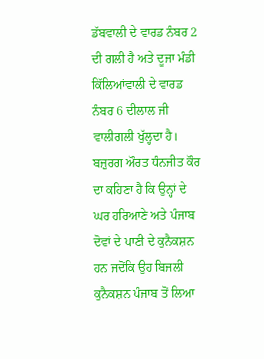ਡੱਬਵਾਲੀ ਦੇ ਵਾਰਡ ਨੰਬਰ 2 ਦੀ ਗਲੀ ਹੈ ਅਤੇ ਦੂਜਾ ਮੰਡੀ ਕਿੱਲਿਆਂਵਾਲੀ ਦੇ ਵਾਰਡ ਨੰਬਰ 6 ਦੀਲਾਲ ਜੀ ਵਾਲੀਗਲੀ ਖੁੱਲ੍ਹਦਾ ਹੈ। ਬਜ਼ੁਰਗ ਔਰਤ ਧੰਨਜੀਤ ਕੌਰ ਦਾ ਕਹਿਣਾ ਹੈ ਕਿ ਉਨ੍ਹਾਂ ਦੇ ਘਰ ਹਰਿਆਣੇ ਅਤੇ ਪੰਜਾਬ ਦੋਵਾਂ ਦੇ ਪਾਣੀ ਦੇ ਕੁਨੈਕਸ਼ਨ ਹਨ ਜਦੋਂਕਿ ਉਹ ਬਿਜਲੀ ਕੁਨੈਕਸ਼ਨ ਪੰਜਾਬ ਤੋਂ ਲਿਆ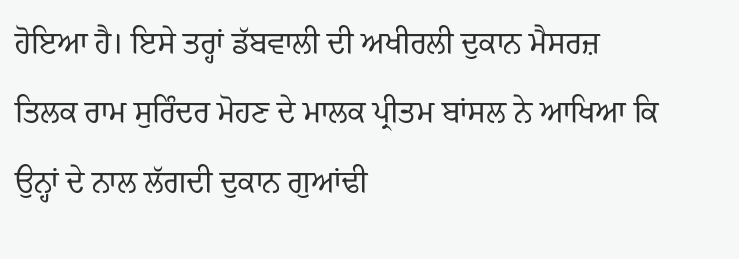ਹੋਇਆ ਹੈ। ਇਸੇ ਤਰ੍ਹਾਂ ਡੱਬਵਾਲੀ ਦੀ ਅਖੀਰਲੀ ਦੁਕਾਨ ਮੈਸਰਜ਼ ਤਿਲਕ ਰਾਮ ਸੁਰਿੰਦਰ ਮੋਹਣ ਦੇ ਮਾਲਕ ਪ੍ਰੀਤਮ ਬਾਂਸਲ ਨੇ ਆਖਿਆ ਕਿ ਉਨ੍ਹਾਂ ਦੇ ਨਾਲ ਲੱਗਦੀ ਦੁਕਾਨ ਗੁਆਂਢੀ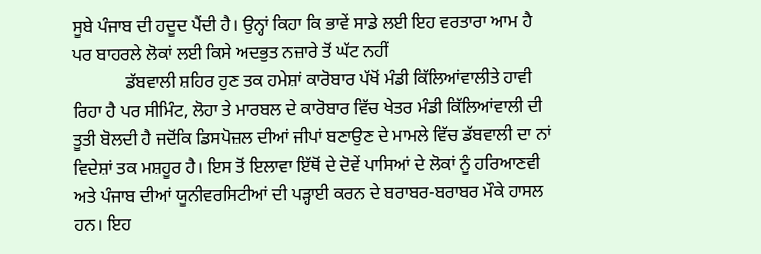ਸੂਬੇ ਪੰਜਾਬ ਦੀ ਹਦੂਦ ਪੈਂਦੀ ਹੈ। ਉਨ੍ਹਾਂ ਕਿਹਾ ਕਿ ਭਾਵੇਂ ਸਾਡੇ ਲਈ ਇਹ ਵਰਤਾਰਾ ਆਮ ਹੈ ਪਰ ਬਾਹਰਲੇ ਲੋਕਾਂ ਲਈ ਕਿਸੇ ਅਦਭੁਤ ਨਜ਼ਾਰੇ ਤੋਂ ਘੱਟ ਨਹੀਂ
            ਡੱਬਵਾਲੀ ਸ਼ਹਿਰ ਹੁਣ ਤਕ ਹਮੇਸ਼ਾਂ ਕਾਰੋਬਾਰ ਪੱਖੋਂ ਮੰਡੀ ਕਿੱਲਿਆਂਵਾਲੀਤੇ ਹਾਵੀ ਰਿਹਾ ਹੈ ਪਰ ਸੀਮਿੰਟ, ਲੋਹਾ ਤੇ ਮਾਰਬਲ ਦੇ ਕਾਰੋਬਾਰ ਵਿੱਚ ਖੇਤਰ ਮੰਡੀ ਕਿੱਲਿਆਂਵਾਲੀ ਦੀ ਤੂਤੀ ਬੋਲਦੀ ਹੈ ਜਦੋਂਕਿ ਡਿਸਪੋਜ਼ਲ ਦੀਆਂ ਜੀਪਾਂ ਬਣਾਉਣ ਦੇ ਮਾਮਲੇ ਵਿੱਚ ਡੱਬਵਾਲੀ ਦਾ ਨਾਂ ਵਿਦੇਸ਼ਾਂ ਤਕ ਮਸ਼ਹੂਰ ਹੈ। ਇਸ ਤੋਂ ਇਲਾਵਾ ਇੱਥੋਂ ਦੇ ਦੋਵੇਂ ਪਾਸਿਆਂ ਦੇ ਲੋਕਾਂ ਨੂੰ ਹਰਿਆਣਵੀ ਅਤੇ ਪੰਜਾਬ ਦੀਆਂ ਯੂਨੀਵਰਸਿਟੀਆਂ ਦੀ ਪੜ੍ਹਾਈ ਕਰਨ ਦੇ ਬਰਾਬਰ-ਬਰਾਬਰ ਮੌਕੇ ਹਾਸਲ ਹਨ। ਇਹ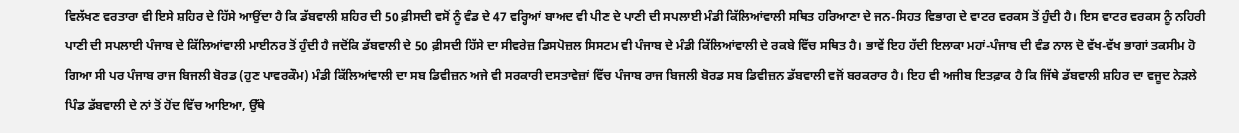ਵਿਲੱਖਣ ਵਰਤਾਰਾ ਵੀ ਇਸੇ ਸ਼ਹਿਰ ਦੇ ਹਿੱਸੇ ਆਉਂਦਾ ਹੈ ਕਿ ਡੱਬਵਾਲੀ ਸ਼ਹਿਰ ਦੀ 50 ਫ਼ੀਸਦੀ ਵਸੋਂ ਨੂੰ ਵੰਡ ਦੇ 47 ਵਰ੍ਹਿਆਂ ਬਾਅਦ ਵੀ ਪੀਣ ਦੇ ਪਾਣੀ ਦੀ ਸਪਲਾਈ ਮੰਡੀ ਕਿੱਲਿਆਂਵਾਲੀ ਸਥਿਤ ਹਰਿਆਣਾ ਦੇ ਜਨ-ਸਿਹਤ ਵਿਭਾਗ ਦੇ ਵਾਟਰ ਵਰਕਸ ਤੋਂ ਹੁੰਦੀ ਹੈ। ਇਸ ਵਾਟਰ ਵਰਕਸ ਨੂੰ ਨਹਿਰੀ ਪਾਣੀ ਦੀ ਸਪਲਾਈ ਪੰਜਾਬ ਦੇ ਕਿੱਲਿਆਂਵਾਲੀ ਮਾਈਨਰ ਤੋਂ ਹੁੰਦੀ ਹੈ ਜਦੋਂਕਿ ਡੱਬਵਾਲੀ ਦੇ 50 ਫ਼ੀਸਦੀ ਹਿੱਸੇ ਦਾ ਸੀਵਰੇਜ਼ ਡਿਸਪੋਜ਼ਲ ਸਿਸਟਮ ਵੀ ਪੰਜਾਬ ਦੇ ਮੰਡੀ ਕਿੱਲਿਆਂਵਾਲੀ ਦੇ ਰਕਬੇ ਵਿੱਚ ਸਥਿਤ ਹੈ। ਭਾਵੇਂ ਇਹ ਹੱਦੀ ਇਲਾਕਾ ਮਹਾਂ-ਪੰਜਾਬ ਦੀ ਵੰਡ ਨਾਲ ਦੋ ਵੱਖ-ਵੱਖ ਭਾਗਾਂ ਤਕਸੀਮ ਹੋ ਗਿਆ ਸੀ ਪਰ ਪੰਜਾਬ ਰਾਜ ਬਿਜਲੀ ਬੋਰਡ (ਹੁਣ ਪਾਵਰਕੌਮ) ਮੰਡੀ ਕਿੱਲਿਆਂਵਾਲੀ ਦਾ ਸਬ ਡਿਵੀਜ਼ਨ ਅਜੇ ਵੀ ਸਰਕਾਰੀ ਦਸਤਾਵੇਜ਼ਾਂ ਵਿੱਚ ਪੰਜਾਬ ਰਾਜ ਬਿਜਲੀ ਬੋਰਡ ਸਬ ਡਿਵੀਜ਼ਨ ਡੱਬਵਾਲੀ ਵਜੋਂ ਬਰਕਰਾਰ ਹੈ। ਇਹ ਵੀ ਅਜੀਬ ਇਤਫ਼ਾਕ ਹੈ ਕਿ ਜਿੱਥੇ ਡੱਬਵਾਲੀ ਸ਼ਹਿਰ ਦਾ ਵਜੂਦ ਨੇੜਲੇ ਪਿੰਡ ਡੱਬਵਾਲੀ ਦੇ ਨਾਂ ਤੋਂ ਹੋਂਦ ਵਿੱਚ ਆਇਆ, ਉੱਥੇ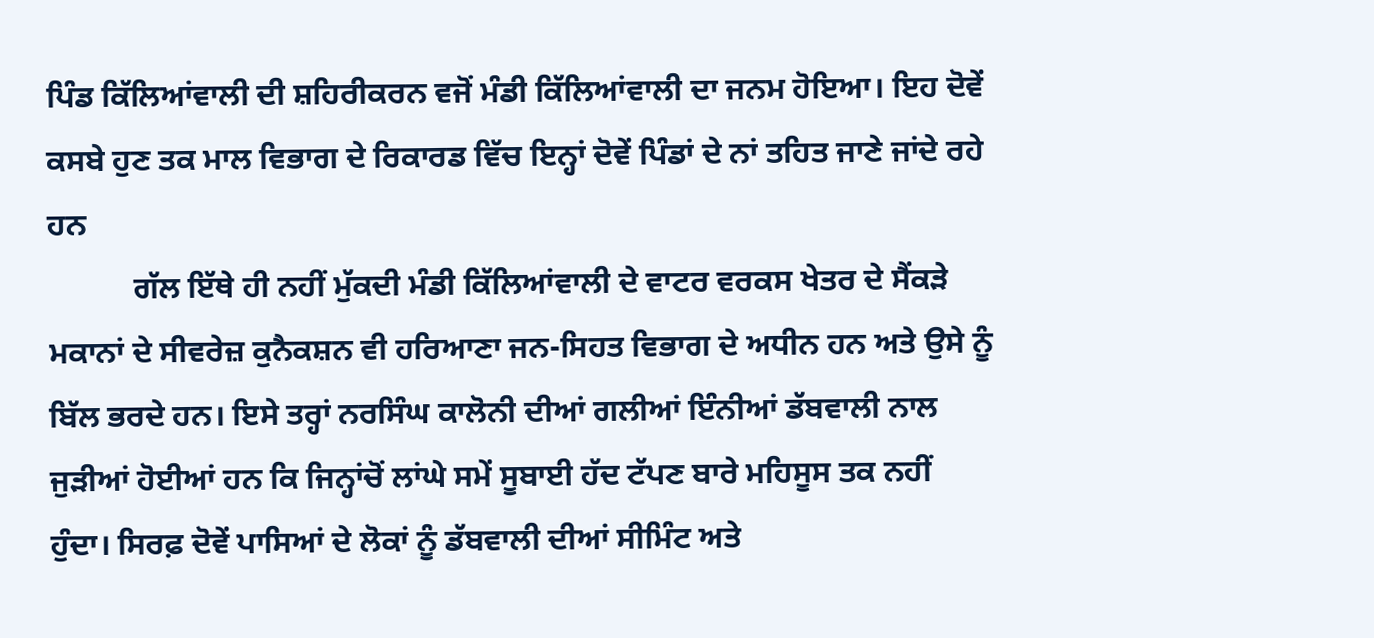ਪਿੰਡ ਕਿੱਲਿਆਂਵਾਲੀ ਦੀ ਸ਼ਹਿਰੀਕਰਨ ਵਜੋਂ ਮੰਡੀ ਕਿੱਲਿਆਂਵਾਲੀ ਦਾ ਜਨਮ ਹੋਇਆ। ਇਹ ਦੋਵੇਂ ਕਸਬੇ ਹੁਣ ਤਕ ਮਾਲ ਵਿਭਾਗ ਦੇ ਰਿਕਾਰਡ ਵਿੱਚ ਇਨ੍ਹਾਂ ਦੋਵੇਂ ਪਿੰਡਾਂ ਦੇ ਨਾਂ ਤਹਿਤ ਜਾਣੇ ਜਾਂਦੇ ਰਹੇ ਹਨ
           ਗੱਲ ਇੱਥੇ ਹੀ ਨਹੀਂ ਮੁੱਕਦੀ ਮੰਡੀ ਕਿੱਲਿਆਂਵਾਲੀ ਦੇ ਵਾਟਰ ਵਰਕਸ ਖੇਤਰ ਦੇ ਸੈਂਕੜੇ ਮਕਾਨਾਂ ਦੇ ਸੀਵਰੇਜ਼ ਕੁਨੈਕਸ਼ਨ ਵੀ ਹਰਿਆਣਾ ਜਨ-ਸਿਹਤ ਵਿਭਾਗ ਦੇ ਅਧੀਨ ਹਨ ਅਤੇ ਉਸੇ ਨੂੰ ਬਿੱਲ ਭਰਦੇ ਹਨ। ਇਸੇ ਤਰ੍ਹਾਂ ਨਰਸਿੰਘ ਕਾਲੋਨੀ ਦੀਆਂ ਗਲੀਆਂ ਇੰਨੀਆਂ ਡੱਬਵਾਲੀ ਨਾਲ ਜੁੜੀਆਂ ਹੋਈਆਂ ਹਨ ਕਿ ਜਿਨ੍ਹਾਂਚੋਂ ਲਾਂਘੇ ਸਮੇਂ ਸੂਬਾਈ ਹੱਦ ਟੱਪਣ ਬਾਰੇ ਮਹਿਸੂਸ ਤਕ ਨਹੀਂ ਹੁੰਦਾ। ਸਿਰਫ਼ ਦੋਵੇਂ ਪਾਸਿਆਂ ਦੇ ਲੋਕਾਂ ਨੂੰ ਡੱਬਵਾਲੀ ਦੀਆਂ ਸੀਮਿੰਟ ਅਤੇ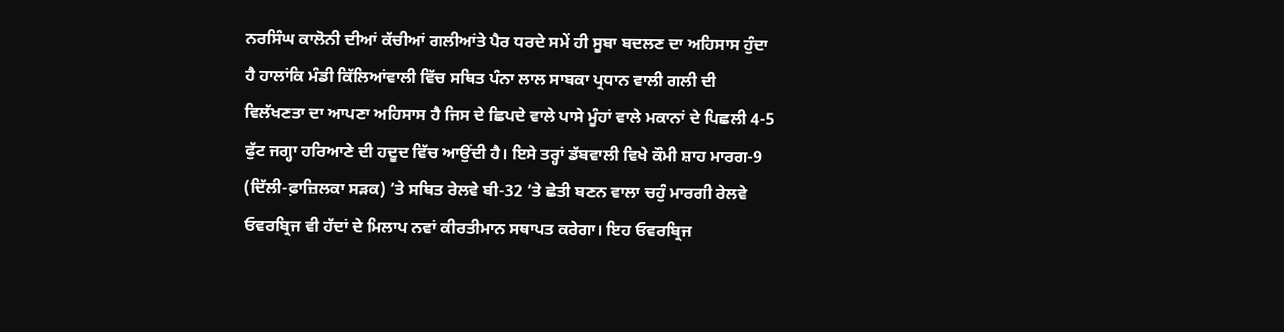ਨਰਸਿੰਘ ਕਾਲੋਨੀ ਦੀਆਂ ਕੱਚੀਆਂ ਗਲੀਆਂਤੇ ਪੈਰ ਧਰਦੇ ਸਮੇਂ ਹੀ ਸੂਬਾ ਬਦਲਣ ਦਾ ਅਹਿਸਾਸ ਹੁੰਦਾ ਹੈ ਹਾਲਾਂਕਿ ਮੰਡੀ ਕਿੱਲਿਆਂਵਾਲੀ ਵਿੱਚ ਸਥਿਤ ਪੰਨਾ ਲਾਲ ਸਾਬਕਾ ਪ੍ਰਧਾਨ ਵਾਲੀ ਗਲੀ ਦੀ ਵਿਲੱਖਣਤਾ ਦਾ ਆਪਣਾ ਅਹਿਸਾਸ ਹੈ ਜਿਸ ਦੇ ਛਿਪਦੇ ਵਾਲੇ ਪਾਸੇ ਮੂੰਹਾਂ ਵਾਲੇ ਮਕਾਨਾਂ ਦੇ ਪਿਛਲੀ 4-5 ਫੁੱਟ ਜਗ੍ਹਾ ਹਰਿਆਣੇ ਦੀ ਹਦੂਦ ਵਿੱਚ ਆਉਂਦੀ ਹੈ। ਇਸੇ ਤਰ੍ਹਾਂ ਡੱਬਵਾਲੀ ਵਿਖੇ ਕੌਮੀ ਸ਼ਾਹ ਮਾਰਗ-9 (ਦਿੱਲੀ-ਫ਼ਾਜ਼ਿਲਕਾ ਸੜਕ) ’ਤੇ ਸਥਿਤ ਰੇਲਵੇ ਬੀ-32 ’ਤੇ ਛੇਤੀ ਬਣਨ ਵਾਲਾ ਚਹੁੰ ਮਾਰਗੀ ਰੇਲਵੇ ਓਵਰਬ੍ਰਿਜ ਵੀ ਹੱਦਾਂ ਦੇ ਮਿਲਾਪ ਨਵਾਂ ਕੀਰਤੀਮਾਨ ਸਥਾਪਤ ਕਰੇਗਾ। ਇਹ ਓਵਰਬ੍ਰਿਜ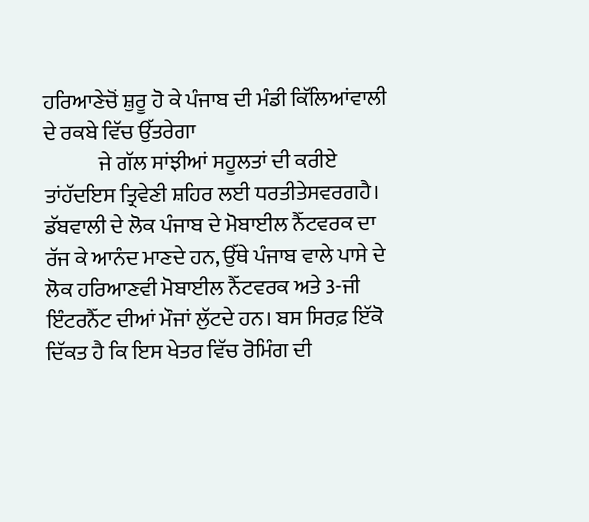ਹਰਿਆਣੇਚੋਂ ਸ਼ੁਰੂ ਹੋ ਕੇ ਪੰਜਾਬ ਦੀ ਮੰਡੀ ਕਿੱਲਿਆਂਵਾਲੀ ਦੇ ਰਕਬੇ ਵਿੱਚ ਉੱਤਰੇਗਾ
             ਜੇ ਗੱਲ ਸਾਂਝੀਆਂ ਸਹੂਲਤਾਂ ਦੀ ਕਰੀਏ ਤਾਂਹੱਦਇਸ ਤ੍ਰਿਵੇਣੀ ਸ਼ਹਿਰ ਲਈ ਧਰਤੀਤੇਸਵਰਗਹੈ। ਡੱਬਵਾਲੀ ਦੇ ਲੋਕ ਪੰਜਾਬ ਦੇ ਮੋਬਾਈਲ ਨੈੱਟਵਰਕ ਦਾ ਰੱਜ ਕੇ ਆਨੰਦ ਮਾਣਦੇ ਹਨ, ਉੱਥੇ ਪੰਜਾਬ ਵਾਲੇ ਪਾਸੇ ਦੇ ਲੋਕ ਹਰਿਆਣਵੀ ਮੋਬਾਈਲ ਨੈੱਟਵਰਕ ਅਤੇ 3-ਜੀ ਇੰਟਰਨੈੱਟ ਦੀਆਂ ਮੌਜਾਂ ਲੁੱਟਦੇ ਹਨ। ਬਸ ਸਿਰਫ਼ ਇੱਕੋ ਦਿੱਕਤ ਹੈ ਕਿ ਇਸ ਖੇਤਰ ਵਿੱਚ ਰੋਮਿੰਗ ਦੀ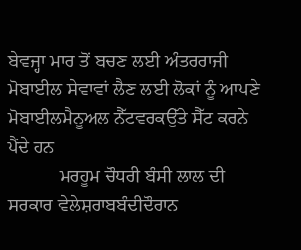ਬੇਵਜ੍ਹਾ ਮਾਰ ਤੋਂ ਬਚਣ ਲਈ ਅੰਤਰਰਾਜੀ ਮੋਬਾਈਲ ਸੇਵਾਵਾਂ ਲੈਣ ਲਈ ਲੋਕਾਂ ਨੂੰ ਆਪਣੇ ਮੋਬਾਈਲਮੈਨੂਅਲ ਨੈੱਟਵਰਕਉੱਤੇ ਸੈੱਟ ਕਰਨੇ ਪੈਂਦੇ ਹਨ
           ਮਰਹੂਮ ਚੌਧਰੀ ਬੰਸੀ ਲਾਲ ਦੀ ਸਰਕਾਰ ਵੇਲੇਸ਼ਰਾਬਬੰਦੀਦੌਰਾਨ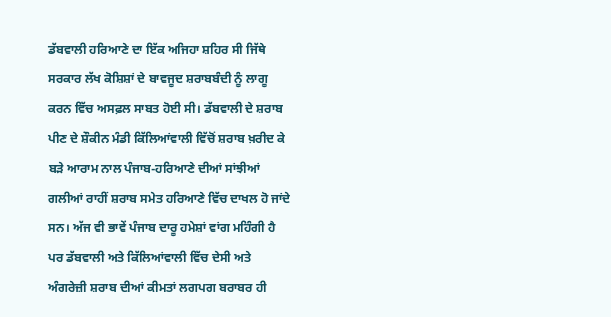ਡੱਬਵਾਲੀ ਹਰਿਆਣੇ ਦਾ ਇੱਕ ਅਜਿਹਾ ਸ਼ਹਿਰ ਸੀ ਜਿੱਥੇ ਸਰਕਾਰ ਲੱਖ ਕੋਸ਼ਿਸ਼ਾਂ ਦੇ ਬਾਵਜੂਦ ਸ਼ਰਾਬਬੰਦੀ ਨੂੰ ਲਾਗੂ ਕਰਨ ਵਿੱਚ ਅਸਫ਼ਲ ਸਾਬਤ ਹੋਈ ਸੀ। ਡੱਬਵਾਲੀ ਦੇ ਸ਼ਰਾਬ ਪੀਣ ਦੇ ਸ਼ੌਕੀਨ ਮੰਡੀ ਕਿੱਲਿਆਂਵਾਲੀ ਵਿੱਚੋਂ ਸ਼ਰਾਬ ਖ਼ਰੀਦ ਕੇ ਬੜੇ ਆਰਾਮ ਨਾਲ ਪੰਜਾਬ-ਹਰਿਆਣੇ ਦੀਆਂ ਸਾਂਝੀਆਂ ਗਲੀਆਂ ਰਾਹੀਂ ਸ਼ਰਾਬ ਸਮੇਤ ਹਰਿਆਣੇ ਵਿੱਚ ਦਾਖਲ ਹੋ ਜਾਂਦੇ ਸਨ। ਅੱਜ ਵੀ ਭਾਵੇਂ ਪੰਜਾਬ ਦਾਰੂ ਹਮੇਸ਼ਾਂ ਵਾਂਗ ਮਹਿੰਗੀ ਹੈ ਪਰ ਡੱਬਵਾਲੀ ਅਤੇ ਕਿੱਲਿਆਂਵਾਲੀ ਵਿੱਚ ਦੇਸੀ ਅਤੇ ਅੰਗਰੇਜ਼ੀ ਸ਼ਰਾਬ ਦੀਆਂ ਕੀਮਤਾਂ ਲਗਪਗ ਬਰਾਬਰ ਹੀ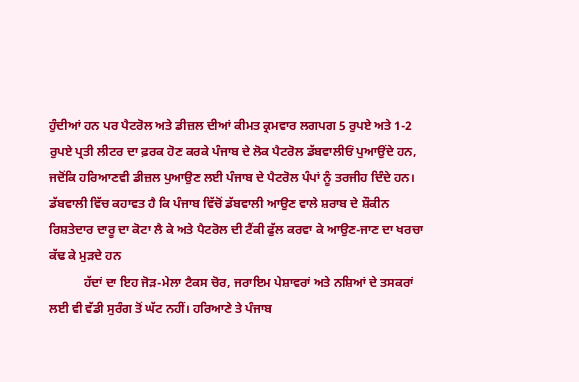ਹੁੰਦੀਆਂ ਹਨ ਪਰ ਪੈਟਰੋਲ ਅਤੇ ਡੀਜ਼ਲ ਦੀਆਂ ਕੀਮਤ ਕ੍ਰਮਵਾਰ ਲਗਪਗ 5 ਰੁਪਏ ਅਤੇ 1-2 ਰੁਪਏ ਪ੍ਰਤੀ ਲੀਟਰ ਦਾ ਫ਼ਰਕ ਹੋਣ ਕਰਕੇ ਪੰਜਾਬ ਦੇ ਲੋਕ ਪੈਟਰੋਲ ਡੱਬਵਾਲੀਓਂ ਪੁਆਉਂਦੇ ਹਨ, ਜਦੋਂਕਿ ਹਰਿਆਣਵੀ ਡੀਜ਼ਲ ਪੁਆਉਣ ਲਈ ਪੰਜਾਬ ਦੇ ਪੈਟਰੋਲ ਪੰਪਾਂ ਨੂੰ ਤਰਜੀਹ ਦਿੰਦੇ ਹਨ। ਡੱਬਵਾਲੀ ਵਿੱਚ ਕਹਾਵਤ ਹੈ ਕਿ ਪੰਜਾਬ ਵਿੱਚੋਂ ਡੱਬਵਾਲੀ ਆਉਣ ਵਾਲੇ ਸ਼ਰਾਬ ਦੇ ਸ਼ੌਕੀਨ ਰਿਸ਼ਤੇਦਾਰ ਦਾਰੂ ਦਾ ਕੋਟਾ ਲੈ ਕੇ ਅਤੇ ਪੈਟਰੋਲ ਦੀ ਟੈਂਕੀ ਫੁੱਲ ਕਰਵਾ ਕੇ ਆਉਣ-ਜਾਣ ਦਾ ਖਰਚਾ ਕੱਢ ਕੇ ਮੁੜਦੇ ਹਨ
           ਹੱਦਾਂ ਦਾ ਇਹ ਜੋੜ-ਮੇਲਾ ਟੈਕਸ ਚੋਰ, ਜਰਾਇਮ ਪੇਸ਼ਾਵਰਾਂ ਅਤੇ ਨਸ਼ਿਆਂ ਦੇ ਤਸਕਰਾਂ ਲਈ ਵੀ ਵੱਡੀ ਸੁਰੰਗ ਤੋਂ ਘੱਟ ਨਹੀਂ। ਹਰਿਆਣੇ ਤੇ ਪੰਜਾਬ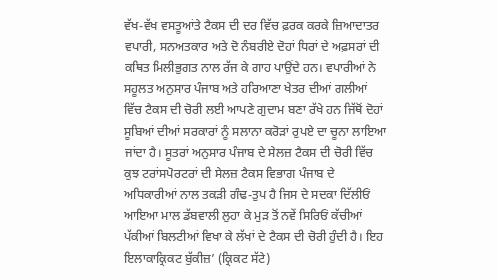ਵੱਖ-ਵੱਖ ਵਸਤੂਆਂਤੇ ਟੈਕਸ ਦੀ ਦਰ ਵਿੱਚ ਫ਼ਰਕ ਕਰਕੇ ਜ਼ਿਆਦਾਤਰ ਵਪਾਰੀ, ਸਨਅਤਕਾਰ ਅਤੇ ਦੋ ਨੰਬਰੀਏ ਦੋਹਾਂ ਧਿਰਾਂ ਦੇ ਅਫ਼ਸਰਾਂ ਦੀ ਕਥਿਤ ਮਿਲੀਭੁਗਤ ਨਾਲ ਰੱਜ ਕੇ ਗਾਹ ਪਾਉਂਦੇ ਹਨ। ਵਪਾਰੀਆਂ ਨੇ ਸਹੂਲਤ ਅਨੁਸਾਰ ਪੰਜਾਬ ਅਤੇ ਹਰਿਆਣਾ ਖੇਤਰ ਦੀਆਂ ਗਲੀਆਂ ਵਿੱਚ ਟੈਕਸ ਦੀ ਚੋਰੀ ਲਈ ਆਪਣੇ ਗੁਦਾਮ ਬਣਾ ਰੱਖੇ ਹਨ ਜਿੱਥੋਂ ਦੋਹਾਂ ਸੂਬਿਆਂ ਦੀਆਂ ਸਰਕਾਰਾਂ ਨੂੰ ਸਲਾਨਾ ਕਰੋੜਾਂ ਰੁਪਏ ਦਾ ਚੂਨਾ ਲਾਇਆ ਜਾਂਦਾ ਹੈ। ਸੂਤਰਾਂ ਅਨੁਸਾਰ ਪੰਜਾਬ ਦੇ ਸੇਲਜ਼ ਟੈਕਸ ਦੀ ਚੋਰੀ ਵਿੱਚ ਕੁਝ ਟਰਾਂਸਪੋਰਟਰਾਂ ਦੀ ਸੇਲਜ਼ ਟੈਕਸ ਵਿਭਾਗ ਪੰਜਾਬ ਦੇ ਅਧਿਕਾਰੀਆਂ ਨਾਲ ਤਕੜੀ ਗੰਢ-ਤੁਪ ਹੈ ਜਿਸ ਦੇ ਸਦਕਾ ਦਿੱਲੀਓਂ ਆਇਆ ਮਾਲ ਡੱਬਵਾਲੀ ਲੁਹਾ ਕੇ ਮੁੜ ਤੋਂ ਨਵੇਂ ਸਿਰਿਓਂ ਕੱਚੀਆਂ ਪੱਕੀਆਂ ਬਿਲਟੀਆਂ ਵਿਖਾ ਕੇ ਲੱਖਾਂ ਦੇ ਟੈਕਸ ਦੀ ਚੋਰੀ ਹੁੰਦੀ ਹੈ। ਇਹ ਇਲਾਕਾਕ੍ਰਿਕਟ ਬੁੱਕੀਜ਼’ (ਕ੍ਰਿਕਟ ਸੱਟੇ)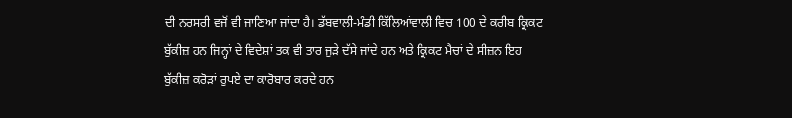ਦੀ ਨਰਸਰੀ ਵਜੋਂ ਵੀ ਜਾਣਿਆ ਜਾਂਦਾ ਹੈ। ਡੱਬਵਾਲੀ-ਮੰਡੀ ਕਿੱਲਿਆਂਵਾਲੀ ਵਿਚ 100 ਦੇ ਕਰੀਬ ਕ੍ਰਿਕਟ ਬੁੱਕੀਜ਼ ਹਨ ਜਿਨ੍ਹਾਂ ਦੇ ਵਿਦੇਸ਼ਾਂ ਤਕ ਵੀ ਤਾਰ ਜੁੜੇ ਦੱਸੇ ਜਾਂਦੇ ਹਨ ਅਤੇ ਕ੍ਰਿਕਟ ਮੈਚਾਂ ਦੇ ਸੀਜ਼ਨ ਇਹ ਬੁੱਕੀਜ਼ ਕਰੋੜਾਂ ਰੁਪਏ ਦਾ ਕਾਰੋਬਾਰ ਕਰਦੇ ਹਨ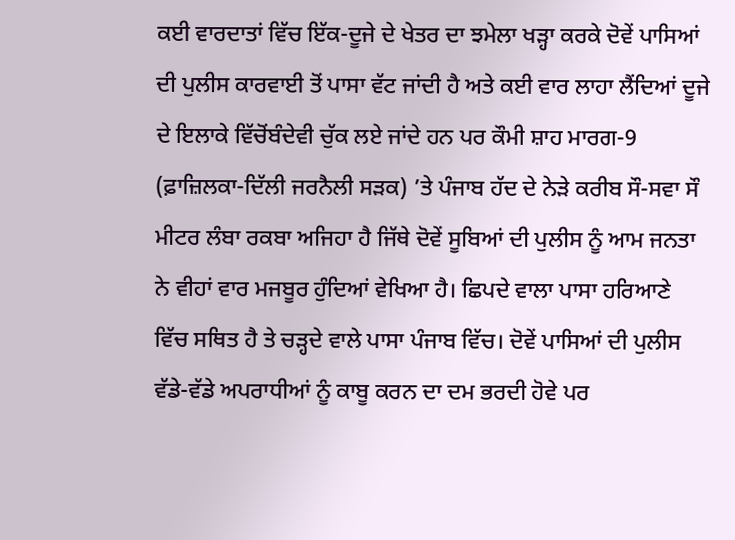ਕਈ ਵਾਰਦਾਤਾਂ ਵਿੱਚ ਇੱਕ-ਦੂਜੇ ਦੇ ਖੇਤਰ ਦਾ ਝਮੇਲਾ ਖੜ੍ਹਾ ਕਰਕੇ ਦੋਵੇਂ ਪਾਸਿਆਂ ਦੀ ਪੁਲੀਸ ਕਾਰਵਾਈ ਤੋਂ ਪਾਸਾ ਵੱਟ ਜਾਂਦੀ ਹੈ ਅਤੇ ਕਈ ਵਾਰ ਲਾਹਾ ਲੈਂਦਿਆਂ ਦੂਜੇ ਦੇ ਇਲਾਕੇ ਵਿੱਚੋਂਬੰਦੇਵੀ ਚੁੱਕ ਲਏ ਜਾਂਦੇ ਹਨ ਪਰ ਕੌਮੀ ਸ਼ਾਹ ਮਾਰਗ-9 (ਫ਼ਾਜ਼ਿਲਕਾ-ਦਿੱਲੀ ਜਰਨੈਲੀ ਸੜਕ) ’ਤੇ ਪੰਜਾਬ ਹੱਦ ਦੇ ਨੇੜੇ ਕਰੀਬ ਸੌ-ਸਵਾ ਸੌ ਮੀਟਰ ਲੰਬਾ ਰਕਬਾ ਅਜਿਹਾ ਹੈ ਜਿੱਥੇ ਦੋਵੇਂ ਸੂਬਿਆਂ ਦੀ ਪੁਲੀਸ ਨੂੰ ਆਮ ਜਨਤਾ ਨੇ ਵੀਹਾਂ ਵਾਰ ਮਜਬੂਰ ਹੁੰਦਿਆਂ ਵੇਖਿਆ ਹੈ। ਛਿਪਦੇ ਵਾਲਾ ਪਾਸਾ ਹਰਿਆਣੇ ਵਿੱਚ ਸਥਿਤ ਹੈ ਤੇ ਚੜ੍ਹਦੇ ਵਾਲੇ ਪਾਸਾ ਪੰਜਾਬ ਵਿੱਚ। ਦੋਵੇਂ ਪਾਸਿਆਂ ਦੀ ਪੁਲੀਸ ਵੱਡੇ-ਵੱਡੇ ਅਪਰਾਧੀਆਂ ਨੂੰ ਕਾਬੂ ਕਰਨ ਦਾ ਦਮ ਭਰਦੀ ਹੋਵੇ ਪਰ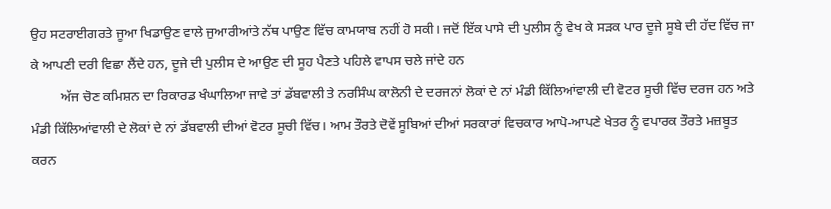ਉਹ ਸਟਰਾਈਗਰਤੇ ਜੂਆ ਖਿਡਾਉਣ ਵਾਲੇ ਜੁਆਰੀਆਂਤੇ ਨੱਥ ਪਾਉਣ ਵਿੱਚ ਕਾਮਯਾਬ ਨਹੀਂ ਹੋ ਸਕੀ। ਜਦੋਂ ਇੱਕ ਪਾਸੇ ਦੀ ਪੁਲੀਸ ਨੂੰ ਵੇਖ ਕੇ ਸੜਕ ਪਾਰ ਦੂਜੇ ਸੂਬੇ ਦੀ ਹੱਦ ਵਿੱਚ ਜਾ ਕੇ ਆਪਣੀ ਦਰੀ ਵਿਛਾ ਲੈਂਦੇ ਹਨ, ਦੂਜੇ ਦੀ ਪੁਲੀਸ ਦੇ ਆਉਣ ਦੀ ਸੂਹ ਪੈਣਤੇ ਪਹਿਲੇ ਵਾਪਸ ਚਲੇ ਜਾਂਦੇ ਹਨ
         ਅੱਜ ਚੋਣ ਕਮਿਸ਼ਨ ਦਾ ਰਿਕਾਰਡ ਖੰਘਾਲਿਆ ਜਾਵੇ ਤਾਂ ਡੱਬਵਾਲੀ ਤੇ ਨਰਸਿੰਘ ਕਾਲੋਨੀ ਦੇ ਦਰਜਨਾਂ ਲੋਕਾਂ ਦੇ ਨਾਂ ਮੰਡੀ ਕਿੱਲਿਆਂਵਾਲੀ ਦੀ ਵੋਟਰ ਸੂਚੀ ਵਿੱਚ ਦਰਜ ਹਨ ਅਤੇ ਮੰਡੀ ਕਿੱਲਿਆਂਵਾਲੀ ਦੇ ਲੋਕਾਂ ਦੇ ਨਾਂ ਡੱਬਵਾਲੀ ਦੀਆਂ ਵੋਟਰ ਸੂਚੀ ਵਿੱਚ। ਆਮ ਤੌਰਤੇ ਦੋਵੇਂ ਸੂਬਿਆਂ ਦੀਆਂ ਸਰਕਾਰਾਂ ਵਿਚਕਾਰ ਆਪੋ-ਆਪਣੇ ਖੇਤਰ ਨੂੰ ਵਪਾਰਕ ਤੌਰਤੇ ਮਜ਼ਬੂਤ ਕਰਨ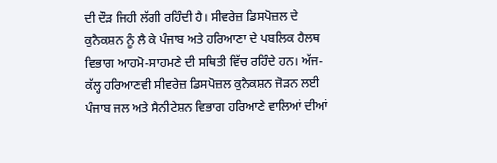ਦੀ ਦੌੜ ਜਿਹੀ ਲੱਗੀ ਰਹਿੰਦੀ ਹੈ। ਸੀਵਰੇਜ਼ ਡਿਸਪੋਜ਼ਲ ਦੇ ਕੁਨੈਕਸ਼ਨ ਨੂੰ ਲੈ ਕੇ ਪੰਜਾਬ ਅਤੇ ਹਰਿਆਣਾ ਦੇ ਪਬਲਿਕ ਹੈਲਥ ਵਿਭਾਗ ਆਹਮੋ-ਸਾਹਮਣੇ ਦੀ ਸਥਿਤੀ ਵਿੱਚ ਰਹਿੰਦੇ ਹਨ। ਅੱਜ-ਕੱਲ੍ਹ ਹਰਿਆਣਵੀ ਸੀਵਰੇਜ਼ ਡਿਸਪੋਜ਼ਲ ਕੁਨੈਕਸ਼ਨ ਜੋੜਨ ਲਈ ਪੰਜਾਬ ਜਲ ਅਤੇ ਸੈਨੀਟੇਸ਼ਨ ਵਿਭਾਗ ਹਰਿਆਣੇ ਵਾਲਿਆਂ ਦੀਆਂ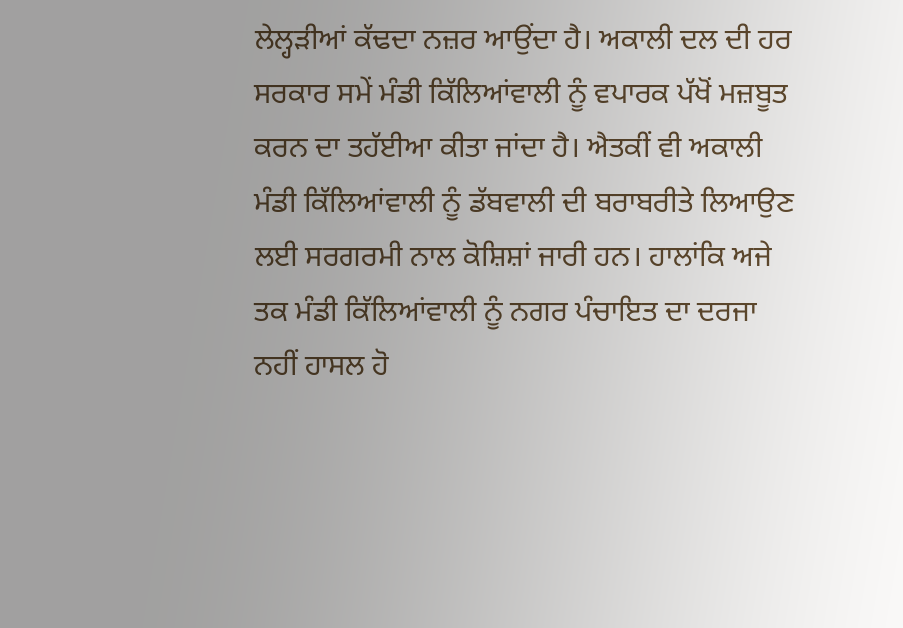ਲੇਲ੍ਹੜੀਆਂ ਕੱਢਦਾ ਨਜ਼ਰ ਆਉਂਦਾ ਹੈ। ਅਕਾਲੀ ਦਲ ਦੀ ਹਰ ਸਰਕਾਰ ਸਮੇਂ ਮੰਡੀ ਕਿੱਲਿਆਂਵਾਲੀ ਨੂੰ ਵਪਾਰਕ ਪੱਖੋਂ ਮਜ਼ਬੂਤ ਕਰਨ ਦਾ ਤਹੱਈਆ ਕੀਤਾ ਜਾਂਦਾ ਹੈ। ਐਤਕੀਂ ਵੀ ਅਕਾਲੀ ਮੰਡੀ ਕਿੱਲਿਆਂਵਾਲੀ ਨੂੰ ਡੱਬਵਾਲੀ ਦੀ ਬਰਾਬਰੀਤੇ ਲਿਆਉਣ ਲਈ ਸਰਗਰਮੀ ਨਾਲ ਕੋਸ਼ਿਸ਼ਾਂ ਜਾਰੀ ਹਨ। ਹਾਲਾਂਕਿ ਅਜੇ ਤਕ ਮੰਡੀ ਕਿੱਲਿਆਂਵਾਲੀ ਨੂੰ ਨਗਰ ਪੰਚਾਇਤ ਦਾ ਦਰਜਾ ਨਹੀਂ ਹਾਸਲ ਹੋ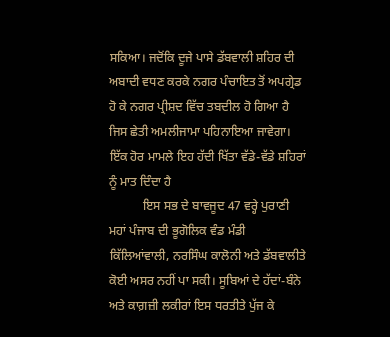ਸਕਿਆ। ਜਦੋਂਕਿ ਦੂਜੇ ਪਾਸੇ ਡੱਬਵਾਲੀ ਸ਼ਹਿਰ ਦੀ ਅਬਾਦੀ ਵਧਣ ਕਰਕੇ ਨਗਰ ਪੰਚਾਇਤ ਤੋਂ ਅਪਗ੍ਰੇਡ ਹੋ ਕੇ ਨਗਰ ਪ੍ਰੀਸ਼ਦ ਵਿੱਚ ਤਬਦੀਲ ਹੋ ਗਿਆ ਹੈ ਜਿਸ ਛੇਤੀ ਅਮਲੀਜਾਮਾ ਪਹਿਨਾਇਆ ਜਾਵੇਗਾ। ਇੱਕ ਹੋਰ ਮਾਮਲੇ ਇਹ ਹੱਦੀ ਖਿੱਤਾ ਵੱਡੇ-ਵੱਡੇ ਸ਼ਹਿਰਾਂ ਨੂੰ ਮਾਤ ਦਿੰਦਾ ਹੈ
           ਇਸ ਸਭ ਦੇ ਬਾਵਜੂਦ 47 ਵਰ੍ਹੇ ਪੁਰਾਣੀ ਮਹਾਂ ਪੰਜਾਬ ਦੀ ਭੂਗੋਲਿਕ ਵੰਡ ਮੰਡੀ ਕਿੱਲਿਆਂਵਾਲੀ, ਨਰਸਿੰਘ ਕਾਲੋਨੀ ਅਤੇ ਡੱਬਵਾਲੀਤੇ ਕੋਈ ਅਸਰ ਨਹੀਂ ਪਾ ਸਕੀ। ਸੂਬਿਆਂ ਦੇ ਹੱਦਾਂ-ਬੰਨੇ ਅਤੇ ਕਾਗ਼ਜ਼ੀ ਲਕੀਰਾਂ ਇਸ ਧਰਤੀਤੇ ਪੁੱਜ ਕੇ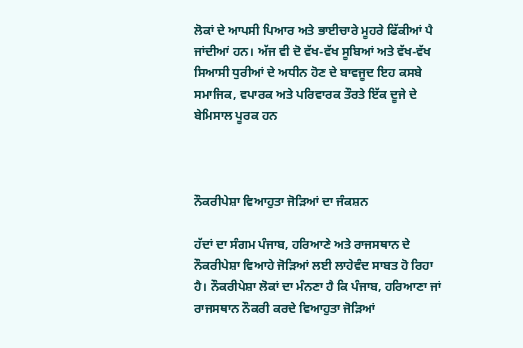ਲੋਕਾਂ ਦੇ ਆਪਸੀ ਪਿਆਰ ਅਤੇ ਭਾਈਚਾਰੇ ਮੂਹਰੇ ਫਿੱਕੀਆਂ ਪੈ ਜਾਂਦੀਆਂ ਹਨ। ਅੱਜ ਵੀ ਦੋ ਵੱਖ-ਵੱਖ ਸੂਬਿਆਂ ਅਤੇ ਵੱਖ-ਵੱਖ ਸਿਆਸੀ ਧੁਰੀਆਂ ਦੇ ਅਧੀਨ ਹੋਣ ਦੇ ਬਾਵਜੂਦ ਇਹ ਕਸਬੇ ਸਮਾਜਿਕ, ਵਪਾਰਕ ਅਤੇ ਪਰਿਵਾਰਕ ਤੌਰਤੇ ਇੱਕ ਦੂਜੇ ਦੇ ਬੇਮਿਸਾਲ ਪੂਰਕ ਹਨ



ਨੌਕਰੀਪੇਸ਼ਾ ਵਿਆਹੁਤਾ ਜੋੜਿਆਂ ਦਾ ਜੰਕਸ਼ਨ

ਹੱਦਾਂ ਦਾ ਸੰਗਮ ਪੰਜਾਬ, ਹਰਿਆਣੇ ਅਤੇ ਰਾਜਸਥਾਨ ਦੇ ਨੌਕਰੀਪੇਸ਼ਾ ਵਿਆਹੇ ਜੋੜਿਆਂ ਲਈ ਲਾਹੇਵੰਦ ਸਾਬਤ ਹੋ ਰਿਹਾ ਹੈ। ਨੌਕਰੀਪੇਸ਼ਾ ਲੋਕਾਂ ਦਾ ਮੰਨਣਾ ਹੈ ਕਿ ਪੰਜਾਬ, ਹਰਿਆਣਾ ਜਾਂ ਰਾਜਸਥਾਨ ਨੌਕਰੀ ਕਰਦੇ ਵਿਆਹੁਤਾ ਜੋੜਿਆਂ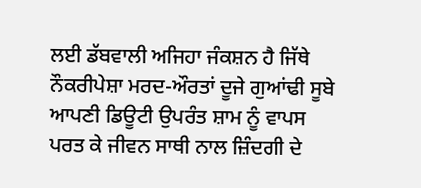ਲਈ ਡੱਬਵਾਲੀ ਅਜਿਹਾ ਜੰਕਸ਼ਨ ਹੈ ਜਿੱਥੇ ਨੌਕਰੀਪੇਸ਼ਾ ਮਰਦ-ਔਰਤਾਂ ਦੂਜੇ ਗੁਆਂਢੀ ਸੂਬੇ ਆਪਣੀ ਡਿਊਟੀ ਉਪਰੰਤ ਸ਼ਾਮ ਨੂੰ ਵਾਪਸ ਪਰਤ ਕੇ ਜੀਵਨ ਸਾਥੀ ਨਾਲ ਜ਼ਿੰਦਗੀ ਦੇ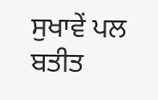ਸੁਖਾਵੇਂ ਪਲ ਬਤੀਤ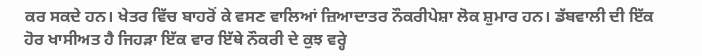ਕਰ ਸਕਦੇ ਹਨ। ਖੇਤਰ ਵਿੱਚ ਬਾਹਰੋਂ ਕੇ ਵਸਣ ਵਾਲਿਆਂ ਜ਼ਿਆਦਾਤਰ ਨੌਕਰੀਪੇਸ਼ਾ ਲੋਕ ਸ਼ੁਮਾਰ ਹਨ। ਡੱਬਵਾਲੀ ਦੀ ਇੱਕ ਹੋਰ ਖਾਸੀਅਤ ਹੈ ਜਿਹੜਾ ਇੱਕ ਵਾਰ ਇੱਥੇ ਨੌਕਰੀ ਦੇ ਕੁਝ ਵਰ੍ਹੇ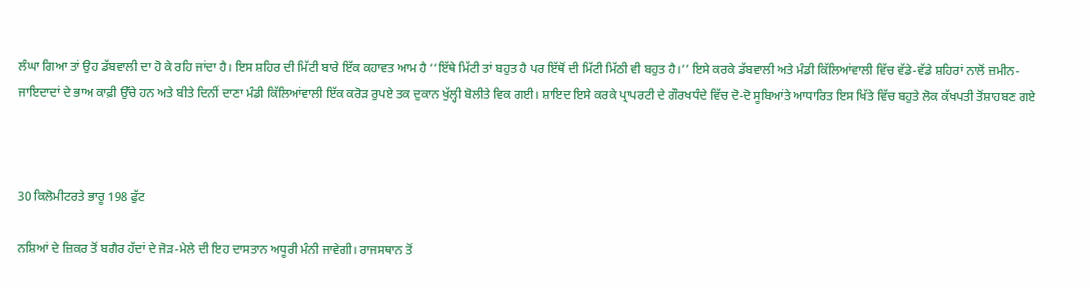ਲੰਘਾ ਗਿਆ ਤਾਂ ਉਹ ਡੱਬਵਾਲੀ ਦਾ ਹੋ ਕੇ ਰਹਿ ਜਾਂਦਾ ਹੈ। ਇਸ ਸ਼ਹਿਰ ਦੀ ਮਿੱਟੀ ਬਾਰੇ ਇੱਕ ਕਹਾਵਤ ਆਮ ਹੈ ‘‘ਇੱਥੇ ਮਿੱਟੀ ਤਾਂ ਬਹੁਤ ਹੈ ਪਰ ਇੱਥੋਂ ਦੀ ਮਿੱਟੀ ਮਿੱਠੀ ਵੀ ਬਹੁਤ ਹੈ।’’ ਇਸੇ ਕਰਕੇ ਡੱਬਵਾਲੀ ਅਤੇ ਮੰਡੀ ਕਿੱਲਿਆਂਵਾਲੀ ਵਿੱਚ ਵੱਡੇ-ਵੱਡੇ ਸ਼ਹਿਰਾਂ ਨਾਲੋਂ ਜ਼ਮੀਨ-ਜਾਇਦਾਦਾਂ ਦੇ ਭਾਅ ਕਾਫ਼ੀ ਉੱਚੇ ਹਨ ਅਤੇ ਬੀਤੇ ਦਿਨੀਂ ਦਾਣਾ ਮੰਡੀ ਕਿੱਲਿਆਂਵਾਲੀ ਇੱਕ ਕਰੋੜ ਰੁਪਏ ਤਕ ਦੁਕਾਨ ਖੁੱਲ੍ਹੀ ਬੋਲੀਤੇ ਵਿਕ ਗਈ। ਸ਼ਾਇਦ ਇਸੇ ਕਰਕੇ ਪ੍ਰਾਪਰਟੀ ਦੇ ਗੌਰਖਧੰਦੇ ਵਿੱਚ ਦੋ-ਦੋ ਸੂਬਿਆਂਤੇ ਆਧਾਰਿਤ ਇਸ ਖਿੱਤੇ ਵਿੱਚ ਬਹੁਤੇ ਲੋਕ ਕੱਖਪਤੀ ਤੋਂਸ਼ਾਹਬਣ ਗਏ



30 ਕਿਲੋਮੀਟਰਤੇ ਭਾਰੂ 198 ਫੁੱਟ

ਨਸ਼ਿਆਂ ਦੇ ਜ਼ਿਕਰ ਤੋਂ ਬਗੈਰ ਹੱਦਾਂ ਦੇ ਜੋੜ-ਮੇਲੇ ਦੀ ਇਹ ਦਾਸਤਾਨ ਅਧੂਰੀ ਮੰਨੀ ਜਾਵੇਗੀ। ਰਾਜਸਥਾਨ ਤੋਂ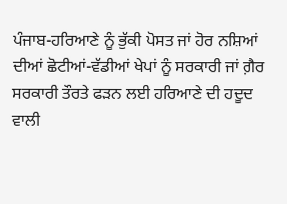ਪੰਜਾਬ-ਹਰਿਆਣੇ ਨੂੰ ਭੁੱਕੀ ਪੋਸਤ ਜਾਂ ਹੋਰ ਨਸ਼ਿਆਂ ਦੀਆਂ ਛੋਟੀਆਂ-ਵੱਡੀਆਂ ਖੇਪਾਂ ਨੂੰ ਸਰਕਾਰੀ ਜਾਂ ਗ਼ੈਰ ਸਰਕਾਰੀ ਤੌਰਤੇ ਫੜਨ ਲਈ ਹਰਿਆਣੇ ਦੀ ਹਦੂਦ ਵਾਲੀ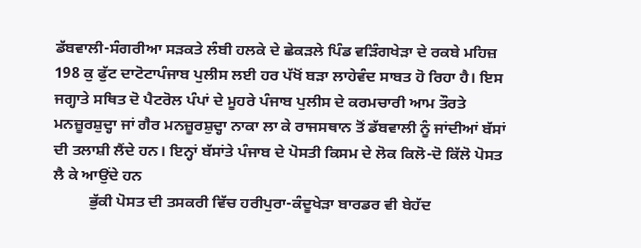ਡੱਬਵਾਲੀ-ਸੰਗਰੀਆ ਸੜਕਤੇ ਲੰਬੀ ਹਲਕੇ ਦੇ ਛੇਕੜਲੇ ਪਿੰਡ ਵੜਿੰਗਖੇੜਾ ਦੇ ਰਕਬੇ ਮਹਿਜ਼ 198 ਕੁ ਫੁੱਟ ਦਾਟੋਟਾਪੰਜਾਬ ਪੁਲੀਸ ਲਈ ਹਰ ਪੱਖੋਂ ਬੜਾ ਲਾਹੇਵੰਦ ਸਾਬਤ ਹੋ ਰਿਹਾ ਹੈ। ਇਸ ਜਗ੍ਹਾਤੇ ਸਥਿਤ ਦੋ ਪੈਟਰੋਲ ਪੰਪਾਂ ਦੇ ਮੂਹਰੇ ਪੰਜਾਬ ਪੁਲੀਸ ਦੇ ਕਰਮਚਾਰੀ ਆਮ ਤੌਰਤੇ ਮਨਜ਼ੂਰਸ਼ੁਦ੍ਹਾ ਜਾਂ ਗੈਰ ਮਨਜ਼ੂਰਸ਼ੁਦ੍ਹਾ ਨਾਕਾ ਲਾ ਕੇ ਰਾਜਸਥਾਨ ਤੋਂ ਡੱਬਵਾਲੀ ਨੂੰ ਜਾਂਦੀਆਂ ਬੱਸਾਂ ਦੀ ਤਲਾਸ਼ੀ ਲੈਂਦੇ ਹਨ। ਇਨ੍ਹਾਂ ਬੱਸਾਂਤੇ ਪੰਜਾਬ ਦੇ ਪੋਸਤੀ ਕਿਸਮ ਦੇ ਲੋਕ ਕਿਲੋ-ਦੋ ਕਿੱਲੋ ਪੋਸਤ ਲੈ ਕੇ ਆਉਂਦੇ ਹਨ
         ਭੁੱਕੀ ਪੋਸਤ ਦੀ ਤਸਕਰੀ ਵਿੱਚ ਹਰੀਪੁਰਾ-ਕੰਦੂਖੇੜਾ ਬਾਰਡਰ ਵੀ ਬੇਹੱਦ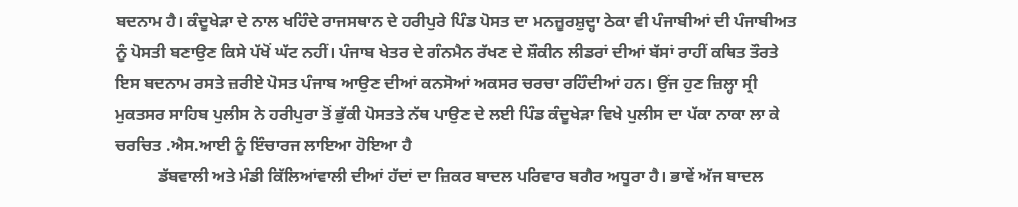ਬਦਨਾਮ ਹੈ। ਕੰਦੂਖੇੜਾ ਦੇ ਨਾਲ ਖਹਿੰਦੇ ਰਾਜਸਥਾਨ ਦੇ ਹਰੀਪੁਰੇ ਪਿੰਡ ਪੋਸਤ ਦਾ ਮਨਜ਼ੂਰਸ਼ੁਦ੍ਹਾ ਠੇਕਾ ਵੀ ਪੰਜਾਬੀਆਂ ਦੀ ਪੰਜਾਬੀਅਤ ਨੂੰ ਪੋਸਤੀ ਬਣਾਉਣ ਕਿਸੇ ਪੱਖੋਂ ਘੱਟ ਨਹੀਂ। ਪੰਜਾਬ ਖੇਤਰ ਦੇ ਗੰਨਮੈਨ ਰੱਖਣ ਦੇ ਸ਼ੌਕੀਨ ਲੀਡਰਾਂ ਦੀਆਂ ਬੱਸਾਂ ਰਾਹੀਂ ਕਥਿਤ ਤੌਰਤੇ ਇਸ ਬਦਨਾਮ ਰਸਤੇ ਜ਼ਰੀਏ ਪੋਸਤ ਪੰਜਾਬ ਆਉਣ ਦੀਆਂ ਕਨਸੋਆਂ ਅਕਸਰ ਚਰਚਾ ਰਹਿੰਦੀਆਂ ਹਨ। ਉਂਜ ਹੁਣ ਜ਼ਿਲ੍ਹਾ ਸ੍ਰੀ ਮੁਕਤਸਰ ਸਾਹਿਬ ਪੁਲੀਸ ਨੇ ਹਰੀਪੁਰਾ ਤੋਂ ਭੁੱਕੀ ਪੋਸਤਤੇ ਨੱਥ ਪਾਉਣ ਦੇ ਲਈ ਪਿੰਡ ਕੰਦੂਖੇੜਾ ਵਿਖੇ ਪੁਲੀਸ ਦਾ ਪੱਕਾ ਨਾਕਾ ਲਾ ਕੇ ਚਰਚਿਤ .ਐਸ.ਆਈ ਨੂੰ ਇੰਚਾਰਜ ਲਾਇਆ ਹੋਇਆ ਹੈ
          ਡੱਬਵਾਲੀ ਅਤੇ ਮੰਡੀ ਕਿੱਲਿਆਂਵਾਲੀ ਦੀਆਂ ਹੱਦਾਂ ਦਾ ਜ਼ਿਕਰ ਬਾਦਲ ਪਰਿਵਾਰ ਬਗੈਰ ਅਧੂਰਾ ਹੈ। ਭਾਵੇਂ ਅੱਜ ਬਾਦਲ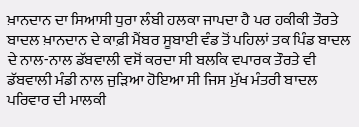ਖ਼ਾਨਦਾਨ ਦਾ ਸਿਆਸੀ ਧੁਰਾ ਲੰਬੀ ਹਲਕਾ ਜਾਪਦਾ ਹੈ ਪਰ ਹਕੀਕੀ ਤੌਰਤੇ ਬਾਦਲ ਖ਼ਾਨਦਾਨ ਦੇ ਕਾਫ਼ੀ ਮੈਂਬਰ ਸੂਬਾਈ ਵੰਡ ਤੋਂ ਪਹਿਲਾਂ ਤਕ ਪਿੰਡ ਬਾਦਲ ਦੇ ਨਾਲ-ਨਾਲ ਡੱਬਵਾਲੀ ਵਸੋਂ ਕਰਦਾ ਸੀ ਬਲਕਿ ਵਪਾਰਕ ਤੌਰਤੇ ਵੀ ਡੱਬਵਾਲੀ ਮੰਡੀ ਨਾਲ ਜੁੜਿਆ ਹੋਇਆ ਸੀ ਜਿਸ ਮੁੱਖ ਮੰਤਰੀ ਬਾਦਲ ਪਰਿਵਾਰ ਦੀ ਮਾਲਕੀ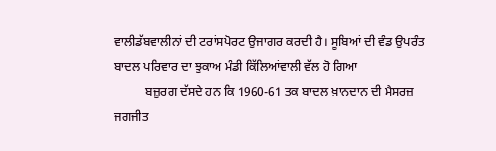ਵਾਲੀਡੱਬਵਾਲੀਨਾਂ ਦੀ ਟਰਾਂਸਪੋਰਟ ਉਜਾਗਰ ਕਰਦੀ ਹੈ। ਸੂਬਿਆਂ ਦੀ ਵੰਡ ਉਪਰੰਤ ਬਾਦਲ ਪਰਿਵਾਰ ਦਾ ਝੁਕਾਅ ਮੰਡੀ ਕਿੱਲਿਆਂਵਾਲੀ ਵੱਲ ਹੋ ਗਿਆ
          ਬਜ਼ੁਰਗ ਦੱਸਦੇ ਹਨ ਕਿ 1960-61 ਤਕ ਬਾਦਲ ਖ਼ਾਨਦਾਨ ਦੀ ਮੈਸਰਜ਼ ਜਗਜੀਤ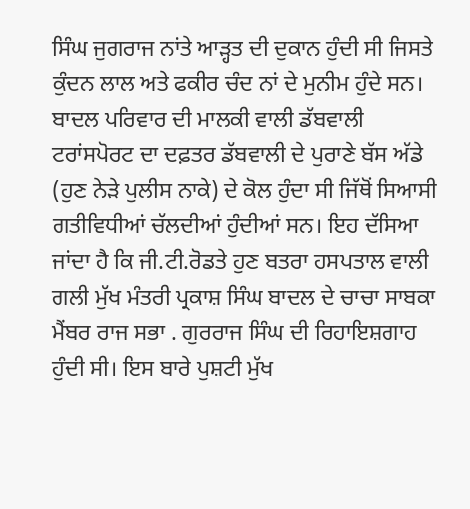ਸਿੰਘ ਜੁਗਰਾਜ ਨਾਂਤੇ ਆੜ੍ਹਤ ਦੀ ਦੁਕਾਨ ਹੁੰਦੀ ਸੀ ਜਿਸਤੇ ਕੁੰਦਨ ਲਾਲ ਅਤੇ ਫਕੀਰ ਚੰਦ ਨਾਂ ਦੇ ਮੁਨੀਮ ਹੁੰਦੇ ਸਨ। ਬਾਦਲ ਪਰਿਵਾਰ ਦੀ ਮਾਲਕੀ ਵਾਲੀ ਡੱਬਵਾਲੀ ਟਰਾਂਸਪੋਰਟ ਦਾ ਦਫ਼ਤਰ ਡੱਬਵਾਲੀ ਦੇ ਪੁਰਾਣੇ ਬੱਸ ਅੱਡੇ (ਹੁਣ ਨੇੜੇ ਪੁਲੀਸ ਨਾਕੇ) ਦੇ ਕੋਲ ਹੁੰਦਾ ਸੀ ਜਿੱਥੋਂ ਸਿਆਸੀ ਗਤੀਵਿਧੀਆਂ ਚੱਲਦੀਆਂ ਹੁੰਦੀਆਂ ਸਨ। ਇਹ ਦੱਸਿਆ ਜਾਂਦਾ ਹੈ ਕਿ ਜੀ.ਟੀ.ਰੋਡਤੇ ਹੁਣ ਬਤਰਾ ਹਸਪਤਾਲ ਵਾਲੀ ਗਲੀ ਮੁੱਖ ਮੰਤਰੀ ਪ੍ਰਕਾਸ਼ ਸਿੰਘ ਬਾਦਲ ਦੇ ਚਾਚਾ ਸਾਬਕਾ ਮੈਂਬਰ ਰਾਜ ਸਭਾ . ਗੁਰਰਾਜ ਸਿੰਘ ਦੀ ਰਿਹਾਇਸ਼ਗਾਹ ਹੁੰਦੀ ਸੀ। ਇਸ ਬਾਰੇ ਪੁਸ਼ਟੀ ਮੁੱਖ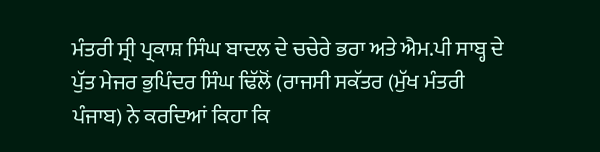ਮੰਤਰੀ ਸ੍ਰੀ ਪ੍ਰਕਾਸ਼ ਸਿੰਘ ਬਾਦਲ ਦੇ ਚਚੇਰੇ ਭਰਾ ਅਤੇ ਐਮ.ਪੀ ਸਾਬ੍ਹ ਦੇ ਪੁੱਤ ਮੇਜਰ ਭੁਪਿੰਦਰ ਸਿੰਘ ਢਿੱਲੋਂ (ਰਾਜਸੀ ਸਕੱਤਰ (ਮੁੱਖ ਮੰਤਰੀ ਪੰਜਾਬ) ਨੇ ਕਰਦਿਆਂ ਕਿਹਾ ਕਿ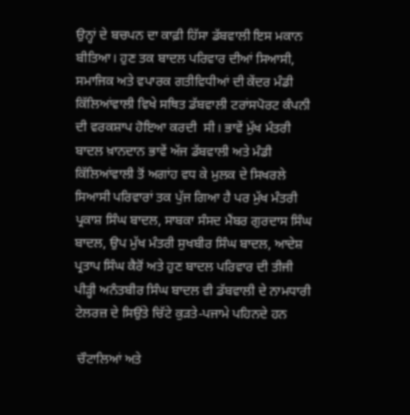ਉਨ੍ਹਾਂ ਦੇ ਬਚਪਨ ਦਾ ਕਾਫ਼ੀ ਹਿੱਸਾ ਡੱਬਵਾਲੀ ਇਸ ਮਕਾਨ ਬੀਤਿਆ। ਹੁਣ ਤਕ ਬਾਦਲ ਪਰਿਵਾਰ ਦੀਆਂ ਸਿਆਸੀ, ਸਮਾਜਿਕ ਅਤੇ ਵਪਾਰਕ ਗਤੀਵਿਧੀਆਂ ਦੀ ਕੇਂਦਰ ਮੰਡੀ ਕਿੱਲਿਆਂਵਾਲੀ ਵਿਖੇ ਸਥਿਤ ਡੱਬਵਾਲੀ ਟਰਾਂਸਪੋਰਟ ਕੰਪਨੀ ਦੀ ਵਰਕਸ਼ਾਪ ਹੋਇਆ ਕਰਦੀ  ਸੀ। ਭਾਵੇਂ ਮੁੱਖ ਮੰਤਰੀ ਬਾਦਲ ਖ਼ਾਨਦਾਨ ਭਾਵੇਂ ਅੱਜ ਡੱਬਵਾਲੀ ਅਤੇ ਮੰਡੀ ਕਿੱਲਿਆਂਵਾਲੀ ਤੋਂ ਅਗਾਂਹ ਵਧ ਕੇ ਮੁਲਕ ਦੇ ਸਿਖਰਲੇ ਸਿਆਸੀ ਪਰਿਵਾਰਾਂ ਤਕ ਪੁੱਜ ਗਿਆ ਹੈ ਪਰ ਮੁੱਖ ਮੰਤਰੀ ਪ੍ਰਕਾਸ਼ ਸਿੰਘ ਬਾਦਲ, ਸਾਬਕਾ ਸੰਸਦ ਮੈਂਬਰ ਗੁਰਦਾਸ ਸਿੰਘ ਬਾਦਲ, ਉਪ ਮੁੱਖ ਮੰਤਰੀ ਸੁਖਬੀਰ ਸਿੰਘ ਬਾਦਲ, ਆਦੇਸ਼ ਪ੍ਰਤਾਪ ਸਿੰਘ ਕੈਰੋਂ ਅਤੇ ਹੁਣ ਬਾਦਲ ਪਰਿਵਾਰ ਦੀ ਤੀਜੀ ਪੀੜ੍ਹੀ ਅਨੰਤਬੀਰ ਸਿੰਘ ਬਾਦਲ ਵੀ ਡੱਬਵਾਲੀ ਦੇ ਨਾਮਧਾਰੀ ਟੇਲਰਜ਼ ਦੇ ਸਿਉਂਤੇ ਚਿੱਟੇ ਕੁੜਤੇ-ਪਜਾਮੇ ਪਹਿਨਦੇ ਹਨ

 ਚੌਟਾਲਿਆਂ ਅਤੇ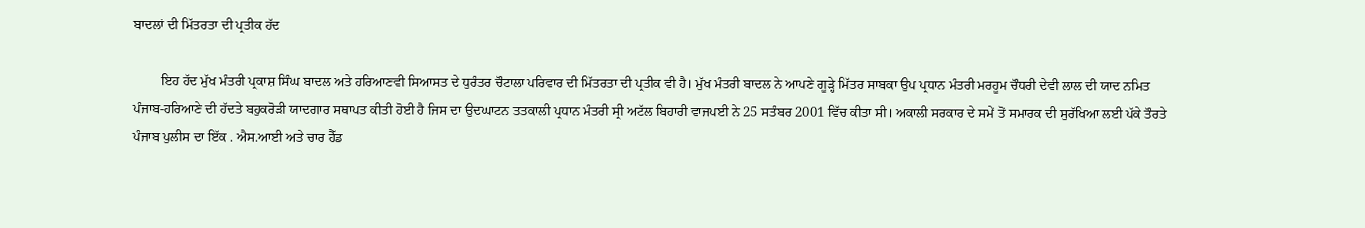ਬਾਦਲਾਂ ਦੀ ਮਿੱਤਰਤਾ ਦੀ ਪ੍ਰਤੀਕ ਹੱਦ

        ਇਹ ਹੱਦ ਮੁੱਖ ਮੰਤਰੀ ਪ੍ਰਕਾਸ਼ ਸਿੰਘ ਬਾਦਲ ਅਤੇ ਹਰਿਆਣਵੀ ਸਿਆਸਤ ਦੇ ਧੁਰੰਤਰ ਚੌਟਾਲਾ ਪਰਿਵਾਰ ਦੀ ਮਿੱਤਰਤਾ ਦੀ ਪ੍ਰਤੀਕ ਵੀ ਹੈ। ਮੁੱਖ ਮੰਤਰੀ ਬਾਦਲ ਨੇ ਆਪਣੇ ਗੂੜ੍ਹੇ ਮਿੱਤਰ ਸਾਬਕਾ ਉਪ ਪ੍ਰਧਾਨ ਮੰਤਰੀ ਮਰਹੂਮ ਚੌਧਰੀ ਦੇਵੀ ਲਾਲ ਦੀ ਯਾਦ ਨਮਿਤ ਪੰਜਾਬ-ਹਰਿਆਣੇ ਦੀ ਹੱਦਤੇ ਬਹੁਕਰੋੜੀ ਯਾਦਗਾਰ ਸਥਾਪਤ ਕੀਤੀ ਹੋਈ ਹੈ ਜਿਸ ਦਾ ਉਦਘਾਟਨ ਤਤਕਾਲੀ ਪ੍ਰਧਾਨ ਮੰਤਰੀ ਸ੍ਰੀ ਅਟੱਲ ਬਿਹਾਰੀ ਵਾਜਪਈ ਨੇ 25 ਸਤੰਬਰ 2001 ਵਿੱਚ ਕੀਤਾ ਸੀ। ਅਕਾਲੀ ਸਰਕਾਰ ਦੇ ਸਮੇਂ ਤੋਂ ਸਮਾਰਕ ਦੀ ਸੁਰੱਖਿਆ ਲਈ ਪੱਕੇ ਤੌਰਤੇ ਪੰਜਾਬ ਪੁਲੀਸ ਦਾ ਇੱਕ . ਐਸ.ਆਈ ਅਤੇ ਚਾਰ ਹੈੱਡ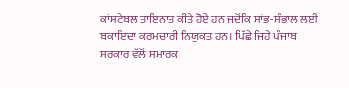ਕਾਂਸਟੇਬਲ ਤਾਇਨਾਤ ਕੀਤੇ ਹੋਏ ਹਨ ਜਦੋਂਕਿ ਸਾਂਭ-ਸੰਭਾਲ ਲਈ ਬਕਾਇਦਾ ਕਰਮਚਾਰੀ ਨਿਯੁਕਤ ਹਨ। ਪਿੱਛੇ ਜਿਹੇ ਪੰਜਾਬ ਸਰਕਾਰ ਵੱਲੋਂ ਸਮਾਰਕ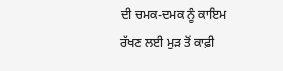ਦੀ ਚਮਕ-ਦਮਕ ਨੂੰ ਕਾਇਮ ਰੱਖਣ ਲਈ ਮੁੜ ਤੋਂ ਕਾਫ਼ੀ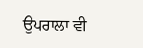ਉਪਰਾਲਾ ਵੀ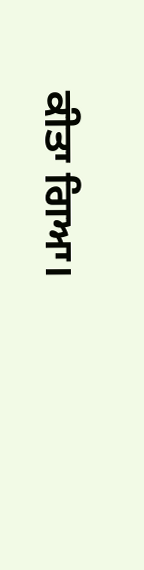ਕੀਤਾ ਗਿਆ।